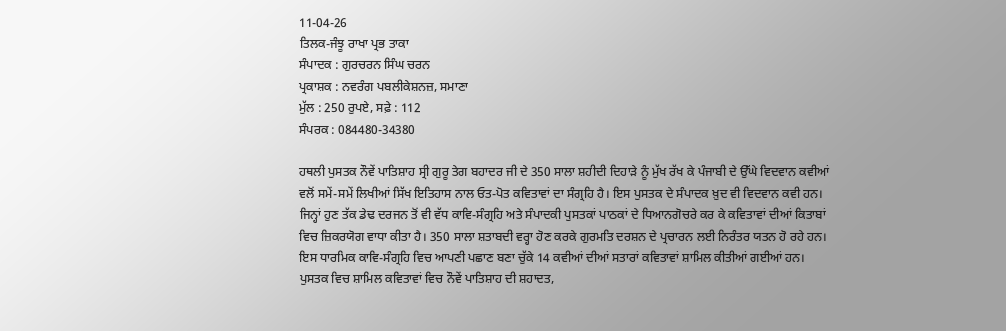11-04-26
ਤਿਲਕ-ਜੰਝੂ ਰਾਖਾ ਪ੍ਰਭ ਤਾਕਾ
ਸੰਪਾਦਕ : ਗੁਰਚਰਨ ਸਿੰਘ ਚਰਨ
ਪ੍ਰਕਾਸ਼ਕ : ਨਵਰੰਗ ਪਬਲੀਕੇਸ਼ਨਜ਼, ਸਮਾਣਾ
ਮੁੱਲ : 250 ਰੁਪਏ, ਸਫ਼ੇ : 112
ਸੰਪਰਕ : 084480-34380

ਹਥਲੀ ਪੁਸਤਕ ਨੌਵੇਂ ਪਾਤਿਸ਼ਾਹ ਸ੍ਰੀ ਗੁਰੂ ਤੇਗ ਬਹਾਦਰ ਜੀ ਦੇ 350 ਸਾਲਾ ਸ਼ਹੀਦੀ ਦਿਹਾੜੇ ਨੂੰ ਮੁੱਖ ਰੱਖ ਕੇ ਪੰਜਾਬੀ ਦੇ ਉੱਘੇ ਵਿਦਵਾਨ ਕਵੀਆਂ ਵਲੋਂ ਸਮੇਂ-ਸਮੇਂ ਲਿਖੀਆਂ ਸਿੱਖ ਇਤਿਹਾਸ ਨਾਲ ਓਤ-ਪੋਤ ਕਵਿਤਾਵਾਂ ਦਾ ਸੰਗ੍ਰਹਿ ਹੈ। ਇਸ ਪੁਸਤਕ ਦੇ ਸੰਪਾਦਕ ਖ਼ੁਦ ਵੀ ਵਿਦਵਾਨ ਕਵੀ ਹਨ। ਜਿਨ੍ਹਾਂ ਹੁਣ ਤੱਕ ਡੇਢ ਦਰਜਨ ਤੋਂ ਵੀ ਵੱਧ ਕਾਵਿ-ਸੰਗ੍ਰਹਿ ਅਤੇ ਸੰਪਾਦਕੀ ਪੁਸਤਕਾਂ ਪਾਠਕਾਂ ਦੇ ਧਿਆਨਗੋਚਰੇ ਕਰ ਕੇ ਕਵਿਤਾਵਾਂ ਦੀਆਂ ਕਿਤਾਬਾਂ ਵਿਚ ਜ਼ਿਕਰਯੋਗ ਵਾਧਾ ਕੀਤਾ ਹੈ। 350 ਸਾਲਾ ਸ਼ਤਾਬਦੀ ਵਰ੍ਹਾ ਹੋਣ ਕਰਕੇ ਗੁਰਮਤਿ ਦਰਸ਼ਨ ਦੇ ਪ੍ਰਚਾਰਨ ਲਈ ਨਿਰੰਤਰ ਯਤਨ ਹੋ ਰਹੇ ਹਨ। ਇਸ ਧਾਰਮਿਕ ਕਾਵਿ-ਸੰਗ੍ਰਹਿ ਵਿਚ ਆਪਣੀ ਪਛਾਣ ਬਣਾ ਚੁੱਕੇ 14 ਕਵੀਆਂ ਦੀਆਂ ਸਤਾਰਾਂ ਕਵਿਤਾਵਾਂ ਸ਼ਾਮਿਲ ਕੀਤੀਆਂ ਗਈਆਂ ਹਨ। ਪੁਸਤਕ ਵਿਚ ਸ਼ਾਮਿਲ ਕਵਿਤਾਵਾਂ ਵਿਚ ਨੌਵੇਂ ਪਾਤਿਸ਼ਾਹ ਦੀ ਸ਼ਹਾਦਤ,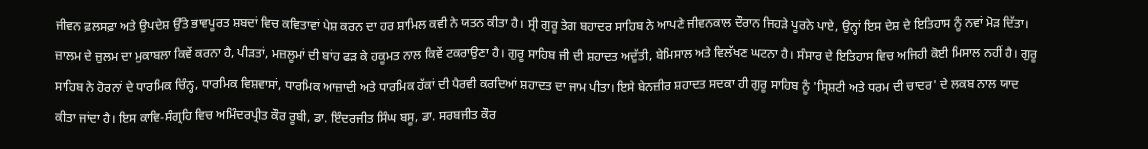ਜੀਵਨ ਫ਼ਲਸਫ਼ਾ ਅਤੇ ਉਪਦੇਸ਼ ਉੱਤੇ ਭਾਵਪੂਰਤ ਸ਼ਬਦਾਂ ਵਿਚ ਕਵਿਤਾਵਾਂ ਪੇਸ਼ ਕਰਨ ਦਾ ਹਰ ਸ਼ਾਮਿਲ ਕਵੀ ਨੇ ਯਤਨ ਕੀਤਾ ਹੈ। ਸ੍ਰੀ ਗੁਰੂ ਤੇਗ ਬਹਾਦਰ ਸਾਹਿਬ ਨੇ ਆਪਣੇ ਜੀਵਨਕਾਲ ਦੌਰਾਨ ਜਿਹੜੇ ਪੂਰਨੇ ਪਾਏ, ਉਨ੍ਹਾਂ ਇਸ ਦੇਸ਼ ਦੇ ਇਤਿਹਾਸ ਨੂੰ ਨਵਾਂ ਮੋੜ ਦਿੱਤਾ। ਜ਼ਾਲਮ ਦੇ ਜ਼ੁਲਮ ਦਾ ਮੁਕਾਬਲਾ ਕਿਵੇਂ ਕਰਨਾ ਹੈ, ਪੀੜਤਾਂ, ਮਜ਼ਲੂਮਾਂ ਦੀ ਬਾਂਹ ਫੜ ਕੇ ਹਕੂਮਤ ਨਾਲ ਕਿਵੇਂ ਟਕਰਾਉਣਾ ਹੈ। ਗੁਰੂ ਸਾਹਿਬ ਜੀ ਦੀ ਸ਼ਹਾਦਤ ਅਦੁੱਤੀ, ਬੇਮਿਸਾਲ ਅਤੇ ਵਿਲੱਖਣ ਘਟਨਾ ਹੈ। ਸੰਸਾਰ ਦੇ ਇਤਿਹਾਸ ਵਿਚ ਅਜਿਹੀ ਕੋਈ ਮਿਸਾਲ ਨਹੀਂ ਹੈ। ਗੁਰੂ ਸਾਹਿਬ ਨੇ ਹੋਰਨਾਂ ਦੇ ਧਾਰਮਿਕ ਚਿੰਨ੍ਹ, ਧਾਰਮਿਕ ਵਿਸ਼ਵਾਸਾਂ, ਧਾਰਮਿਕ ਆਜ਼ਾਦੀ ਅਤੇ ਧਾਰਮਿਕ ਹੱਕਾਂ ਦੀ ਪੈਰਵੀ ਕਰਦਿਆਂ ਸ਼ਹਾਦਤ ਦਾ ਜਾਮ ਪੀਤਾ। ਇਸੇ ਬੇਨਜ਼ੀਰ ਸ਼ਹਾਦਤ ਸਦਕਾ ਹੀ ਗੁਰੂ ਸਾਹਿਬ ਨੂੰ 'ਸ੍ਰਿਸ਼ਟੀ ਅਤੇ ਧਰਮ ਦੀ ਚਾਦਰ' ਦੇ ਲਕਬ ਨਾਲ ਯਾਦ ਕੀਤਾ ਜਾਂਦਾ ਹੈ। ਇਸ ਕਾਵਿ-ਸੰਗ੍ਰਹਿ ਵਿਚ ਅਮਿੰਦਰਪ੍ਰੀਤ ਕੌਰ ਰੂਬੀ, ਡਾ. ਇੰਦਰਜੀਤ ਸਿੰਘ ਬਸੂ, ਡਾ. ਸਰਬਜੀਤ ਕੌਰ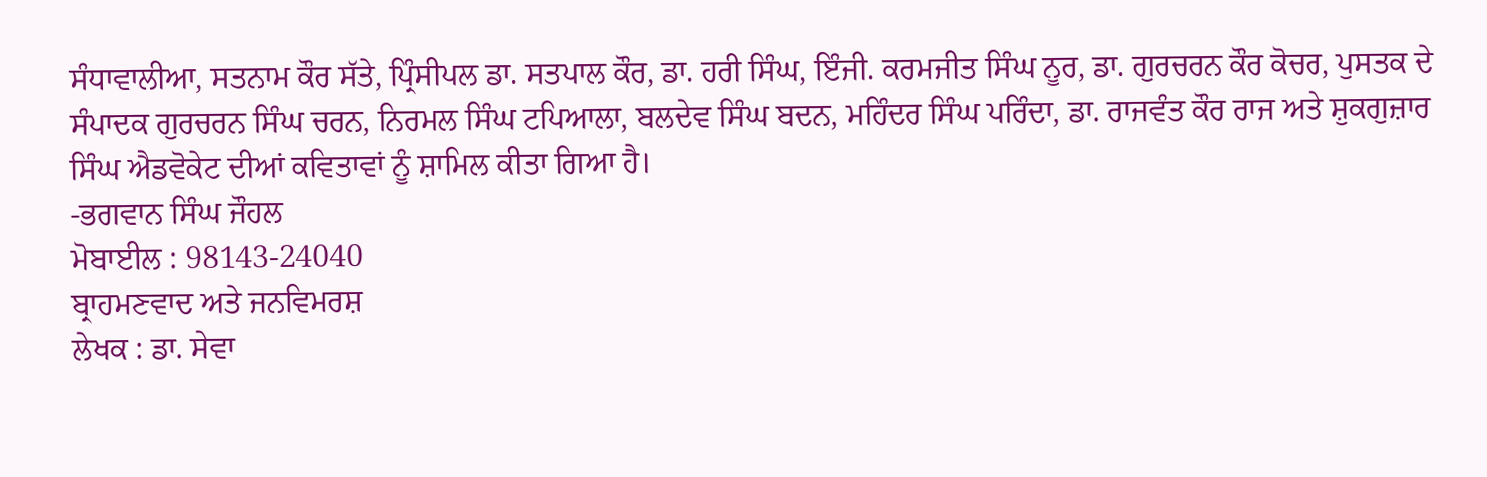ਸੰਧਾਵਾਲੀਆ, ਸਤਨਾਮ ਕੌਰ ਸੱਤੇ, ਪ੍ਰਿੰਸੀਪਲ ਡਾ. ਸਤਪਾਲ ਕੌਰ, ਡਾ. ਹਰੀ ਸਿੰਘ, ਇੰਜੀ. ਕਰਮਜੀਤ ਸਿੰਘ ਨੂਰ, ਡਾ. ਗੁਰਚਰਨ ਕੌਰ ਕੋਚਰ, ਪੁਸਤਕ ਦੇ ਸੰਪਾਦਕ ਗੁਰਚਰਨ ਸਿੰਘ ਚਰਨ, ਨਿਰਮਲ ਸਿੰਘ ਟਪਿਆਲਾ, ਬਲਦੇਵ ਸਿੰਘ ਬਦਨ, ਮਹਿੰਦਰ ਸਿੰਘ ਪਰਿੰਦਾ, ਡਾ. ਰਾਜਵੰਤ ਕੌਰ ਰਾਜ ਅਤੇ ਸ਼ੁਕਗੁਜ਼ਾਰ ਸਿੰਘ ਐਡਵੋਕੇਟ ਦੀਆਂ ਕਵਿਤਾਵਾਂ ਨੂੰ ਸ਼ਾਮਿਲ ਕੀਤਾ ਗਿਆ ਹੈ।
-ਭਗਵਾਨ ਸਿੰਘ ਜੌਹਲ
ਮੋਬਾਈਲ : 98143-24040
ਬ੍ਰਾਹਮਣਵਾਦ ਅਤੇ ਜਨਵਿਮਰਸ਼
ਲੇਖਕ : ਡਾ. ਸੇਵਾ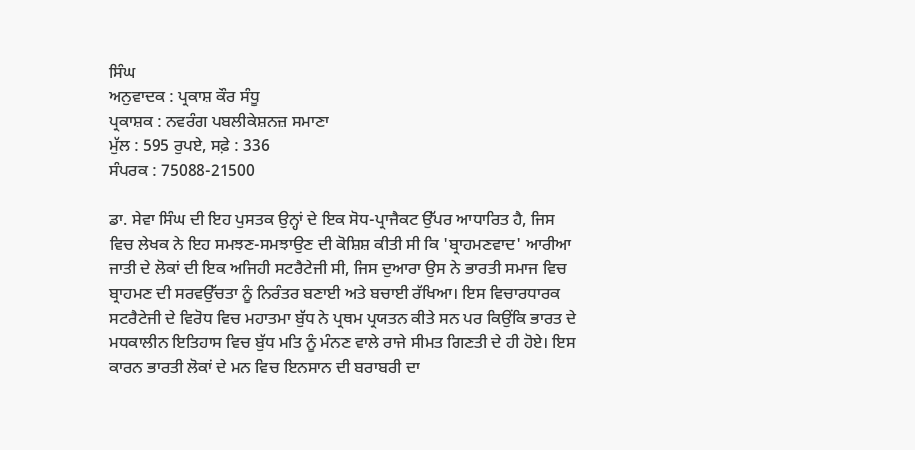ਸਿੰਘ
ਅਨੁਵਾਦਕ : ਪ੍ਰਕਾਸ਼ ਕੌਰ ਸੰਧੂ
ਪ੍ਰਕਾਸ਼ਕ : ਨਵਰੰਗ ਪਬਲੀਕੇਸ਼ਨਜ਼ ਸਮਾਣਾ
ਮੁੱਲ : 595 ਰੁਪਏ, ਸਫ਼ੇ : 336
ਸੰਪਰਕ : 75088-21500

ਡਾ. ਸੇਵਾ ਸਿੰਘ ਦੀ ਇਹ ਪੁਸਤਕ ਉਨ੍ਹਾਂ ਦੇ ਇਕ ਸੋਧ-ਪ੍ਰਾਜੈਕਟ ਉੱਪਰ ਆਧਾਰਿਤ ਹੈ, ਜਿਸ ਵਿਚ ਲੇਖਕ ਨੇ ਇਹ ਸਮਝਣ-ਸਮਝਾਉਣ ਦੀ ਕੋਸ਼ਿਸ਼ ਕੀਤੀ ਸੀ ਕਿ 'ਬ੍ਰਾਹਮਣਵਾਦ' ਆਰੀਆ ਜਾਤੀ ਦੇ ਲੋਕਾਂ ਦੀ ਇਕ ਅਜਿਹੀ ਸਟਰੈਟੇਜੀ ਸੀ, ਜਿਸ ਦੁਆਰਾ ਉਸ ਨੇ ਭਾਰਤੀ ਸਮਾਜ ਵਿਚ ਬ੍ਰਾਹਮਣ ਦੀ ਸਰਵਉੱਚਤਾ ਨੂੰ ਨਿਰੰਤਰ ਬਣਾਈ ਅਤੇ ਬਚਾਈ ਰੱਖਿਆ। ਇਸ ਵਿਚਾਰਧਾਰਕ ਸਟਰੈਟੇਜੀ ਦੇ ਵਿਰੋਧ ਵਿਚ ਮਹਾਤਮਾ ਬੁੱਧ ਨੇ ਪ੍ਰਥਮ ਪ੍ਰਯਤਨ ਕੀਤੇ ਸਨ ਪਰ ਕਿਉਂਕਿ ਭਾਰਤ ਦੇ ਮਧਕਾਲੀਨ ਇਤਿਹਾਸ ਵਿਚ ਬੁੱਧ ਮਤਿ ਨੂੰ ਮੰਨਣ ਵਾਲੇ ਰਾਜੇ ਸੀਮਤ ਗਿਣਤੀ ਦੇ ਹੀ ਹੋਏ। ਇਸ ਕਾਰਨ ਭਾਰਤੀ ਲੋਕਾਂ ਦੇ ਮਨ ਵਿਚ ਇਨਸਾਨ ਦੀ ਬਰਾਬਰੀ ਦਾ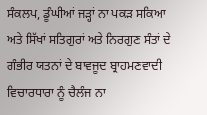ਸੰਕਲਪ, ਡੂੰਘੀਆਂ ਜੜ੍ਹਾਂ ਨਾ ਪਕੜ ਸਕਿਆ ਅਤੇ ਸਿੱਖਾਂ ਸਤਿਗੁਰਾਂ ਅਤੇ ਨਿਰਗੁਣ ਸੰਤਾਂ ਦੇ ਗੰਭੀਰ ਯਤਨਾਂ ਦੇ ਬਾਵਜੂਦ ਬ੍ਰਾਹਮਣਵਾਦੀ ਵਿਚਾਰਧਾਰਾ ਨੂੰ ਚੈਲੰਜ ਨਾ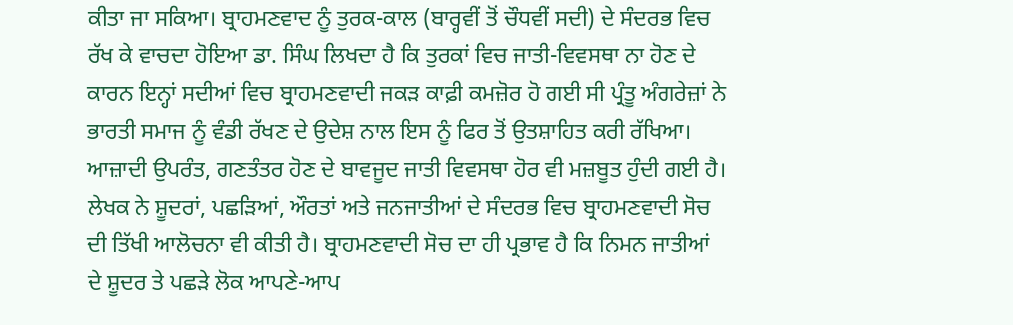ਕੀਤਾ ਜਾ ਸਕਿਆ। ਬ੍ਰਾਹਮਣਵਾਦ ਨੂੰ ਤੁਰਕ-ਕਾਲ (ਬਾਰ੍ਹਵੀਂ ਤੋਂ ਚੌਧਵੀਂ ਸਦੀ) ਦੇ ਸੰਦਰਭ ਵਿਚ ਰੱਖ ਕੇ ਵਾਚਦਾ ਹੋਇਆ ਡਾ. ਸਿੰਘ ਲਿਖਦਾ ਹੈ ਕਿ ਤੁਰਕਾਂ ਵਿਚ ਜਾਤੀ-ਵਿਵਸਥਾ ਨਾ ਹੋਣ ਦੇ ਕਾਰਨ ਇਨ੍ਹਾਂ ਸਦੀਆਂ ਵਿਚ ਬ੍ਰਾਹਮਣਵਾਦੀ ਜਕੜ ਕਾਫ਼ੀ ਕਮਜ਼ੋਰ ਹੋ ਗਈ ਸੀ ਪ੍ਰੰਤੂ ਅੰਗਰੇਜ਼ਾਂ ਨੇ ਭਾਰਤੀ ਸਮਾਜ ਨੂੰ ਵੰਡੀ ਰੱਖਣ ਦੇ ਉਦੇਸ਼ ਨਾਲ ਇਸ ਨੂੰ ਫਿਰ ਤੋਂ ਉਤਸ਼ਾਹਿਤ ਕਰੀ ਰੱਖਿਆ। ਆਜ਼ਾਦੀ ਉਪਰੰਤ, ਗਣਤੰਤਰ ਹੋਣ ਦੇ ਬਾਵਜੂਦ ਜਾਤੀ ਵਿਵਸਥਾ ਹੋਰ ਵੀ ਮਜ਼ਬੂਤ ਹੁੰਦੀ ਗਈ ਹੈ। ਲੇਖਕ ਨੇ ਸ਼ੂਦਰਾਂ, ਪਛੜਿਆਂ, ਔਰਤਾਂ ਅਤੇ ਜਨਜਾਤੀਆਂ ਦੇ ਸੰਦਰਭ ਵਿਚ ਬ੍ਰਾਹਮਣਵਾਦੀ ਸੋਚ ਦੀ ਤਿੱਖੀ ਆਲੋਚਨਾ ਵੀ ਕੀਤੀ ਹੈ। ਬ੍ਰਾਹਮਣਵਾਦੀ ਸੋਚ ਦਾ ਹੀ ਪ੍ਰਭਾਵ ਹੈ ਕਿ ਨਿਮਨ ਜਾਤੀਆਂ ਦੇ ਸ਼ੂਦਰ ਤੇ ਪਛੜੇ ਲੋਕ ਆਪਣੇ-ਆਪ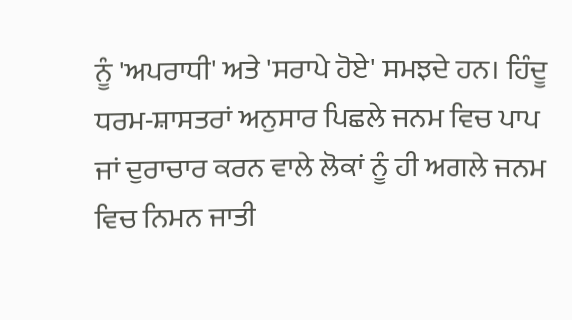ਨੂੰ 'ਅਪਰਾਧੀ' ਅਤੇ 'ਸਰਾਪੇ ਹੋਏ' ਸਮਝਦੇ ਹਨ। ਹਿੰਦੂ ਧਰਮ-ਸ਼ਾਸਤਰਾਂ ਅਨੁਸਾਰ ਪਿਛਲੇ ਜਨਮ ਵਿਚ ਪਾਪ ਜਾਂ ਦੁਰਾਚਾਰ ਕਰਨ ਵਾਲੇ ਲੋਕਾਂ ਨੂੰ ਹੀ ਅਗਲੇ ਜਨਮ ਵਿਚ ਨਿਮਨ ਜਾਤੀ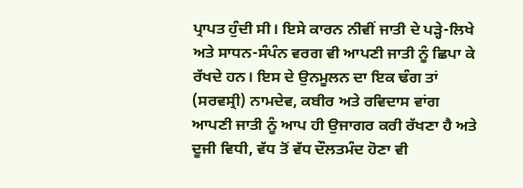ਪ੍ਰਾਪਤ ਹੁੰਦੀ ਸੀ। ਇਸੇ ਕਾਰਨ ਨੀਵੀਂ ਜਾਤੀ ਦੇ ਪੜ੍ਹੇ-ਲਿਖੇ ਅਤੇ ਸਾਧਨ-ਸੰਪੰਨ ਵਰਗ ਵੀ ਆਪਣੀ ਜਾਤੀ ਨੂੰ ਛਿਪਾ ਕੇ ਰੱਖਦੇ ਹਨ। ਇਸ ਦੇ ਉਨਮੂਲਨ ਦਾ ਇਕ ਢੰਗ ਤਾਂ (ਸਰਵਸ੍ਰੀ) ਨਾਮਦੇਵ, ਕਬੀਰ ਅਤੇ ਰਵਿਦਾਸ ਵਾਂਗ ਆਪਣੀ ਜਾਤੀ ਨੂੰ ਆਪ ਹੀ ਉਜਾਗਰ ਕਰੀ ਰੱਖਣਾ ਹੈ ਅਤੇ ਦੂਜੀ ਵਿਧੀ, ਵੱਧ ਤੋਂ ਵੱਧ ਦੌਲਤਮੰਦ ਹੋਣਾ ਵੀ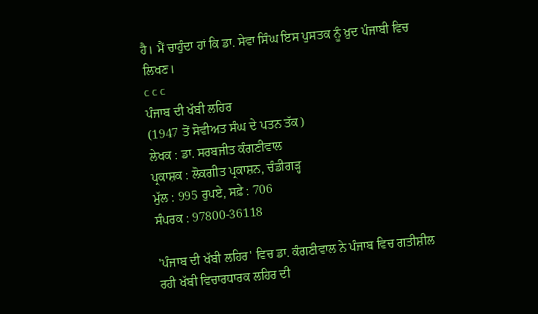ਹੈ। ਮੈਂ ਚਾਹੁੰਦਾ ਹਾਂ ਕਿ ਡਾ. ਸੇਵਾ ਸਿੰਘ ਇਸ ਪੁਸਤਕ ਨੂੰ ਖ਼ੁਦ ਪੰਜਾਬੀ ਵਿਚ ਲਿਖਣ।
c c c
ਪੰਜਾਬ ਦੀ ਖੱਬੀ ਲਹਿਰ
(1947 ਤੋਂ ਸੋਵੀਅਤ ਸੰਘ ਦੇ ਪਤਨ ਤੱਕ)
ਲੇਖਕ : ਡਾ. ਸਰਬਜੀਤ ਕੰਗਣੀਵਾਲ
ਪ੍ਰਕਾਸ਼ਕ : ਲੋਕਗੀਤ ਪ੍ਰਕਾਸ਼ਨ, ਚੰਡੀਗੜ੍ਹ
ਮੁੱਲ : 995 ਰੁਪਏ, ਸਫ਼ੇ : 706
ਸੰਪਰਕ : 97800-36118

'ਪੰਜਾਬ ਦੀ ਖੱਬੀ ਲਹਿਰ' ਵਿਚ ਡਾ. ਕੰਗਣੀਵਾਲ ਨੇ ਪੰਜਾਬ ਵਿਚ ਗਤੀਸ਼ੀਲ ਰਹੀ ਖੱਬੀ ਵਿਚਾਰਧਾਰਕ ਲਹਿਰ ਦੀ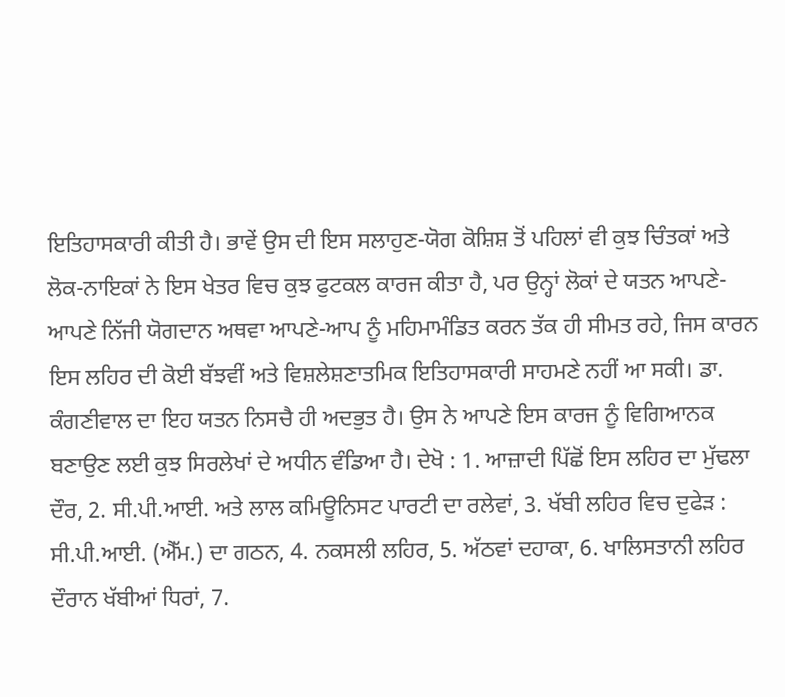ਇਤਿਹਾਸਕਾਰੀ ਕੀਤੀ ਹੈ। ਭਾਵੇਂ ਉਸ ਦੀ ਇਸ ਸਲਾਹੁਣ-ਯੋਗ ਕੋਸ਼ਿਸ਼ ਤੋਂ ਪਹਿਲਾਂ ਵੀ ਕੁਝ ਚਿੰਤਕਾਂ ਅਤੇ ਲੋਕ-ਨਾਇਕਾਂ ਨੇ ਇਸ ਖੇਤਰ ਵਿਚ ਕੁਝ ਫੁਟਕਲ ਕਾਰਜ ਕੀਤਾ ਹੈ, ਪਰ ਉਨ੍ਹਾਂ ਲੋਕਾਂ ਦੇ ਯਤਨ ਆਪਣੇ-ਆਪਣੇ ਨਿੱਜੀ ਯੋਗਦਾਨ ਅਥਵਾ ਆਪਣੇ-ਆਪ ਨੂੰ ਮਹਿਮਾਮੰਡਿਤ ਕਰਨ ਤੱਕ ਹੀ ਸੀਮਤ ਰਹੇ, ਜਿਸ ਕਾਰਨ ਇਸ ਲਹਿਰ ਦੀ ਕੋਈ ਬੱਝਵੀਂ ਅਤੇ ਵਿਸ਼ਲੇਸ਼ਣਾਤਮਿਕ ਇਤਿਹਾਸਕਾਰੀ ਸਾਹਮਣੇ ਨਹੀਂ ਆ ਸਕੀ। ਡਾ. ਕੰਗਣੀਵਾਲ ਦਾ ਇਹ ਯਤਨ ਨਿਸਚੈ ਹੀ ਅਦਭੁਤ ਹੈ। ਉਸ ਨੇ ਆਪਣੇ ਇਸ ਕਾਰਜ ਨੂੰ ਵਿਗਿਆਨਕ ਬਣਾਉਣ ਲਈ ਕੁਝ ਸਿਰਲੇਖਾਂ ਦੇ ਅਧੀਨ ਵੰਡਿਆ ਹੈ। ਦੇਖੋ : 1. ਆਜ਼ਾਦੀ ਪਿੱਛੋਂ ਇਸ ਲਹਿਰ ਦਾ ਮੁੱਢਲਾ ਦੌਰ, 2. ਸੀ.ਪੀ.ਆਈ. ਅਤੇ ਲਾਲ ਕਮਿਊਨਿਸਟ ਪਾਰਟੀ ਦਾ ਰਲੇਵਾਂ, 3. ਖੱਬੀ ਲਹਿਰ ਵਿਚ ਦੁਫੇੜ : ਸੀ.ਪੀ.ਆਈ. (ਐੱਮ.) ਦਾ ਗਠਨ, 4. ਨਕਸਲੀ ਲਹਿਰ, 5. ਅੱਠਵਾਂ ਦਹਾਕਾ, 6. ਖਾਲਿਸਤਾਨੀ ਲਹਿਰ ਦੌਰਾਨ ਖੱਬੀਆਂ ਧਿਰਾਂ, 7.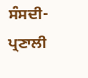ਸੰਸਦੀ-ਪ੍ਰਣਾਲੀ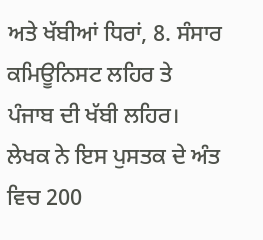ਅਤੇ ਖੱਬੀਆਂ ਧਿਰਾਂ, 8. ਸੰਸਾਰ ਕਮਿਊਨਿਸਟ ਲਹਿਰ ਤੇ ਪੰਜਾਬ ਦੀ ਖੱਬੀ ਲਹਿਰ। ਲੇਖਕ ਨੇ ਇਸ ਪੁਸਤਕ ਦੇ ਅੰਤ ਵਿਚ 200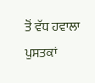ਤੋਂ ਵੱਧ ਹਵਾਲਾ ਪੁਸਤਕਾਂ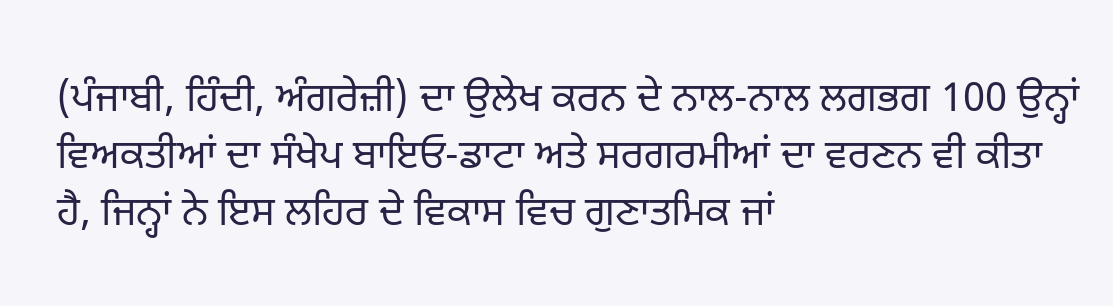(ਪੰਜਾਬੀ, ਹਿੰਦੀ, ਅੰਗਰੇਜ਼ੀ) ਦਾ ਉਲੇਖ ਕਰਨ ਦੇ ਨਾਲ-ਨਾਲ ਲਗਭਗ 100 ਉਨ੍ਹਾਂ ਵਿਅਕਤੀਆਂ ਦਾ ਸੰਖੇਪ ਬਾਇਓ-ਡਾਟਾ ਅਤੇ ਸਰਗਰਮੀਆਂ ਦਾ ਵਰਣਨ ਵੀ ਕੀਤਾ ਹੈ, ਜਿਨ੍ਹਾਂ ਨੇ ਇਸ ਲਹਿਰ ਦੇ ਵਿਕਾਸ ਵਿਚ ਗੁਣਾਤਮਿਕ ਜਾਂ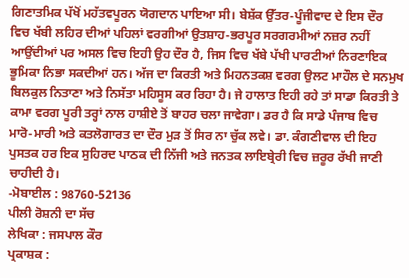ਗਿਣਾਤਮਿਕ ਪੱਖੋਂ ਮਹੱਤਵਪੂਰਨ ਯੋਗਦਾਨ ਪਾਇਆ ਸੀ। ਬੇਸ਼ੱਕ ਉੱਤਰ-ਪੂੰਜੀਵਾਦ ਦੇ ਇਸ ਦੌਰ ਵਿਚ ਖੱਬੀ ਲਹਿਰ ਦੀਆਂ ਪਹਿਲਾਂ ਵਰਗੀਆਂ ਉਤਸ਼ਾਹ-ਭਰਪੂਰ ਸਰਗਰਮੀਆਂ ਨਜ਼ਰ ਨਹੀਂ ਆਉਂਦੀਆਂ ਪਰ ਅਸਲ ਵਿਚ ਇਹੀ ਉਹ ਦੌਰ ਹੈ, ਜਿਸ ਵਿਚ ਖੱਬੇ ਪੱਖੀ ਪਾਰਟੀਆਂ ਨਿਰਣਾਇਕ ਭੂਮਿਕਾ ਨਿਭਾ ਸਕਦੀਆਂ ਹਨ। ਅੱਜ ਦਾ ਕਿਰਤੀ ਅਤੇ ਮਿਹਨਤਕਸ਼ ਵਰਗ ਉਲਟ ਮਾਹੌਲ ਦੇ ਸਨਮੁਖ ਬਿਲਕੁਲ ਨਿਤਾਣਾ ਅਤੇ ਨਿਸੱਤਾ ਮਹਿਸੂਸ ਕਰ ਰਿਹਾ ਹੈ। ਜੇ ਹਾਲਾਤ ਇਹੀ ਰਹੇ ਤਾਂ ਸਾਡਾ ਕਿਰਤੀ ਤੇ ਕਾਮਾ ਵਰਗ ਪੂਰੀ ਤਰ੍ਹਾਂ ਨਾਲ ਹਾਸ਼ੀਏ ਤੋਂ ਬਾਹਰ ਚਲਾ ਜਾਵੇਗਾ। ਡਰ ਹੈ ਕਿ ਸਾਡੇ ਪੰਜਾਬ ਵਿਚ ਮਾਰੋ-ਮਾਰੀ ਅਤੇ ਕਤਲੋਗਾਰਤ ਦਾ ਦੌਰ ਮੁੜ ਤੋਂ ਸਿਰ ਨਾ ਚੁੱਕ ਲਵੇ। ਡਾ. ਕੰਗਣੀਵਾਲ ਦੀ ਇਹ ਪੁਸਤਕ ਹਰ ਇਕ ਸੁਹਿਰਦ ਪਾਠਕ ਦੀ ਨਿੱਜੀ ਅਤੇ ਜਨਤਕ ਲਾਇਬ੍ਰੇਰੀ ਵਿਚ ਜ਼ਰੂਰ ਰੱਖੀ ਜਾਣੀ ਚਾਹੀਦੀ ਹੈ।
-ਮੋਬਾਈਲ : 98760-52136
ਪੀਲੀ ਰੋਸ਼ਨੀ ਦਾ ਸੱਚ
ਲੇਖਿਕਾ : ਜਸਪਾਲ ਕੌਰ
ਪ੍ਰਕਾਸ਼ਕ :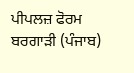ਪੀਪਲਜ਼ ਫੋਰਮ ਬਰਗਾੜੀ (ਪੰਜਾਬ)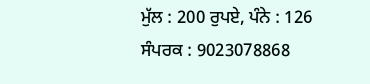ਮੁੱਲ : 200 ਰੁਪਏ, ਪੰਨੇ : 126
ਸੰਪਰਕ : 9023078868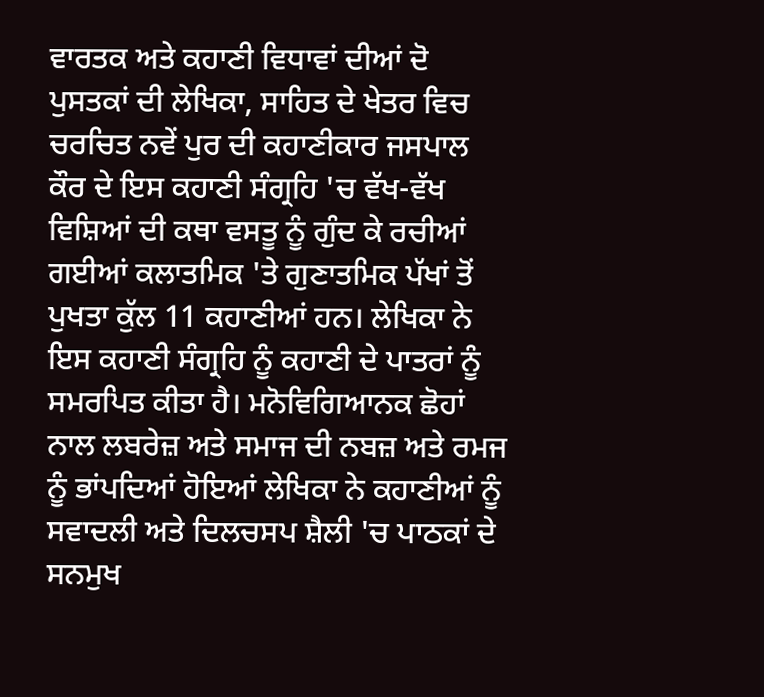ਵਾਰਤਕ ਅਤੇ ਕਹਾਣੀ ਵਿਧਾਵਾਂ ਦੀਆਂ ਦੋ ਪੁਸਤਕਾਂ ਦੀ ਲੇਖਿਕਾ, ਸਾਹਿਤ ਦੇ ਖੇਤਰ ਵਿਚ ਚਰਚਿਤ ਨਵੇਂ ਪੁਰ ਦੀ ਕਹਾਣੀਕਾਰ ਜਸਪਾਲ ਕੌਰ ਦੇ ਇਸ ਕਹਾਣੀ ਸੰਗ੍ਰਹਿ 'ਚ ਵੱਖ-ਵੱਖ ਵਿਸ਼ਿਆਂ ਦੀ ਕਥਾ ਵਸਤੂ ਨੂੰ ਗੁੰਦ ਕੇ ਰਚੀਆਂ ਗਈਆਂ ਕਲਾਤਮਿਕ 'ਤੇ ਗੁਣਾਤਮਿਕ ਪੱਖਾਂ ਤੋਂ ਪੁਖਤਾ ਕੁੱਲ 11 ਕਹਾਣੀਆਂ ਹਨ। ਲੇਖਿਕਾ ਨੇ ਇਸ ਕਹਾਣੀ ਸੰਗ੍ਰਹਿ ਨੂੰ ਕਹਾਣੀ ਦੇ ਪਾਤਰਾਂ ਨੂੰ ਸਮਰਪਿਤ ਕੀਤਾ ਹੈ। ਮਨੋਵਿਗਿਆਨਕ ਛੋਹਾਂ ਨਾਲ ਲਬਰੇਜ਼ ਅਤੇ ਸਮਾਜ ਦੀ ਨਬਜ਼ ਅਤੇ ਰਮਜ ਨੂੰ ਭਾਂਪਦਿਆਂ ਹੋਇਆਂ ਲੇਖਿਕਾ ਨੇ ਕਹਾਣੀਆਂ ਨੂੰ ਸਵਾਦਲੀ ਅਤੇ ਦਿਲਚਸਪ ਸ਼ੈਲੀ 'ਚ ਪਾਠਕਾਂ ਦੇ ਸਨਮੁਖ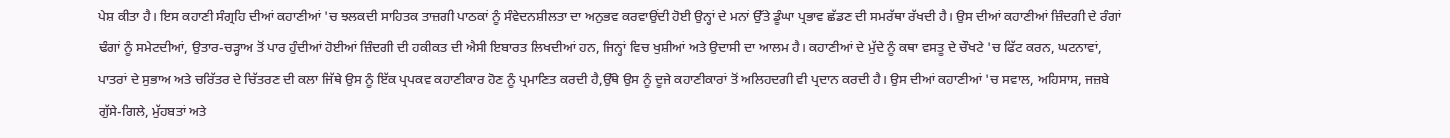ਪੇਸ਼ ਕੀਤਾ ਹੈ। ਇਸ ਕਹਾਣੀ ਸੰਗ੍ਰਹਿ ਦੀਆਂ ਕਹਾਣੀਆਂ 'ਚ ਝਲਕਦੀ ਸਾਹਿਤਕ ਤਾਜ਼ਗੀ ਪਾਠਕਾਂ ਨੂੰ ਸੰਵੇਦਨਸ਼ੀਲਤਾ ਦਾ ਅਨੁਭਵ ਕਰਵਾਉਂਦੀ ਹੋਈ ਉਨ੍ਹਾਂ ਦੇ ਮਨਾਂ ਉੱਤੇ ਡੂੰਘਾ ਪ੍ਰਭਾਵ ਛੱਡਣ ਦੀ ਸਮਰੱਥਾ ਰੱਖਦੀ ਹੈ। ਉਸ ਦੀਆਂ ਕਹਾਣੀਆਂ ਜ਼ਿੰਦਗੀ ਦੇ ਰੰਗਾਂ ਢੰਗਾਂ ਨੂੰ ਸਮੇਟਦੀਆਂ, ਉਤਾਰ-ਚੜ੍ਹਾਅ ਤੋਂ ਪਾਰ ਹੁੰਦੀਆਂ ਹੋਈਆਂ ਜ਼ਿੰਦਗੀ ਦੀ ਹਕੀਕਤ ਦੀ ਐਸੀ ਇਬਾਰਤ ਲਿਖਦੀਆਂ ਹਨ, ਜਿਨ੍ਹਾਂ ਵਿਚ ਖੁਸ਼ੀਆਂ ਅਤੇ ਉਦਾਸੀ ਦਾ ਆਲਮ ਹੈ। ਕਹਾਣੀਆਂ ਦੇ ਮੁੱਦੇ ਨੂੰ ਕਥਾ ਵਸਤੂ ਦੇ ਚੌਖਟੇ 'ਚ ਫਿੱਟ ਕਰਨ, ਘਟਨਾਵਾਂ, ਪਾਤਰਾਂ ਦੇ ਸੁਭਾਅ ਅਤੇ ਚਰਿੱਤਰ ਦੇ ਚਿੱਤਰਣ ਦੀ ਕਲਾ ਜਿੱਥੇ ਉਸ ਨੂੰ ਇੱਕ ਪ੍ਰਪਕਵ ਕਹਾਣੀਕਾਰ ਹੋਣ ਨੂੰ ਪ੍ਰਮਾਣਿਤ ਕਰਦੀ ਹੈ,ਉੱਥੇ ਉਸ ਨੂੰ ਦੂਜੇ ਕਹਾਣੀਕਾਰਾਂ ਤੋਂ ਅਲਿਹਦਗੀ ਵੀ ਪ੍ਰਦਾਨ ਕਰਦੀ ਹੈ। ਉਸ ਦੀਆਂ ਕਹਾਣੀਆਂ 'ਚ ਸਵਾਲ, ਅਹਿਸਾਸ, ਜਜ਼ਬੇ ਗੁੱਸੇ-ਗਿਲੇ, ਮੁੱਹਬਤਾਂ ਅਤੇ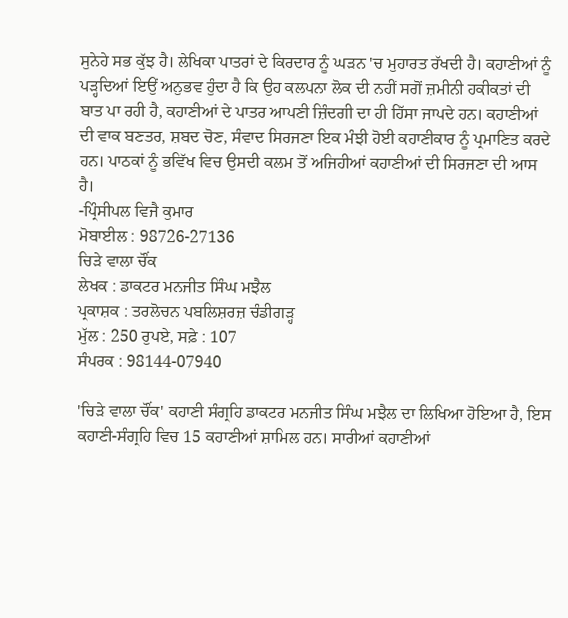ਸੁਨੇਹੇ ਸਭ ਕੁੱਝ ਹੈ। ਲੇਖਿਕਾ ਪਾਤਰਾਂ ਦੇ ਕਿਰਦਾਰ ਨੂੰ ਘੜਨ 'ਚ ਮੁਹਾਰਤ ਰੱਖਦੀ ਹੈ। ਕਹਾਣੀਆਂ ਨੂੰ ਪੜ੍ਹਦਿਆਂ ਇਉਂ ਅਨੁਭਵ ਹੁੰਦਾ ਹੈ ਕਿ ਉਹ ਕਲਪਨਾ ਲੋਕ ਦੀ ਨਹੀਂ ਸਗੋਂ ਜ਼ਮੀਨੀ ਹਕੀਕਤਾਂ ਦੀ ਬਾਤ ਪਾ ਰਹੀ ਹੈ, ਕਹਾਣੀਆਂ ਦੇ ਪਾਤਰ ਆਪਣੀ ਜ਼ਿੰਦਗੀ ਦਾ ਹੀ ਹਿੱਸਾ ਜਾਪਦੇ ਹਨ। ਕਹਾਣੀਆਂ ਦੀ ਵਾਕ ਬਣਤਰ, ਸ਼ਬਦ ਚੋਣ, ਸੰਵਾਦ ਸਿਰਜਣਾ ਇਕ ਮੰਝੀ ਹੋਈ ਕਹਾਣੀਕਾਰ ਨੂੰ ਪ੍ਰਮਾਣਿਤ ਕਰਦੇ ਹਨ। ਪਾਠਕਾਂ ਨੂੰ ਭਵਿੱਖ ਵਿਚ ਉਸਦੀ ਕਲਮ ਤੋਂ ਅਜਿਹੀਆਂ ਕਹਾਣੀਆਂ ਦੀ ਸਿਰਜਣਾ ਦੀ ਆਸ ਹੈ।
-ਪ੍ਰਿੰਸੀਪਲ ਵਿਜੈ ਕੁਮਾਰ
ਮੋਬਾਈਲ : 98726-27136
ਚਿੜੇ ਵਾਲਾ ਚੌਂਕ
ਲੇਖਕ : ਡਾਕਟਰ ਮਨਜੀਤ ਸਿੰਘ ਮਝੈਲ
ਪ੍ਰਕਾਸ਼ਕ : ਤਰਲੋਚਨ ਪਬਲਿਸ਼ਰਜ਼ ਚੰਡੀਗੜ੍ਹ
ਮੁੱਲ : 250 ਰੁਪਏ, ਸਫ਼ੇ : 107
ਸੰਪਰਕ : 98144-07940

'ਚਿੜੇ ਵਾਲਾ ਚੌਂਕ' ਕਹਾਣੀ ਸੰਗ੍ਰਹਿ ਡਾਕਟਰ ਮਨਜੀਤ ਸਿੰਘ ਮਝੈਲ ਦਾ ਲਿਖਿਆ ਹੋਇਆ ਹੈ, ਇਸ ਕਹਾਣੀ-ਸੰਗ੍ਰਹਿ ਵਿਚ 15 ਕਹਾਣੀਆਂ ਸ਼ਾਮਿਲ ਹਨ। ਸਾਰੀਆਂ ਕਹਾਣੀਆਂ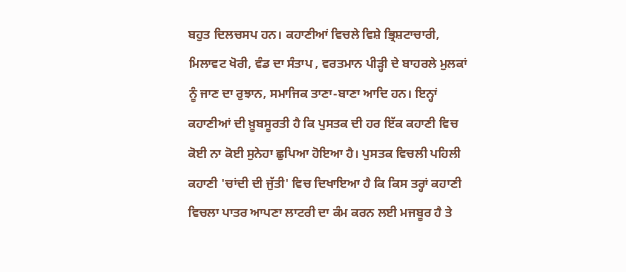ਬਹੁਤ ਦਿਲਚਸਪ ਹਨ। ਕਹਾਣੀਆਂ ਵਿਚਲੇ ਵਿਸ਼ੇ ਭ੍ਰਿਸ਼ਟਾਚਾਰੀ, ਮਿਲਾਵਟ ਖੋਰੀ, ਵੰਡ ਦਾ ਸੰਤਾਪ , ਵਰਤਮਾਨ ਪੀੜ੍ਹੀ ਦੇ ਬਾਹਰਲੇ ਮੁਲਕਾਂ ਨੂੰ ਜਾਣ ਦਾ ਰੁਝਾਨ, ਸਮਾਜਿਕ ਤਾਣਾ-ਬਾਣਾ ਆਦਿ ਹਨ। ਇਨ੍ਹਾਂ ਕਹਾਣੀਆਂ ਦੀ ਖ਼ੂਬਸੂਰਤੀ ਹੈ ਕਿ ਪੁਸਤਕ ਦੀ ਹਰ ਇੱਕ ਕਹਾਣੀ ਵਿਚ ਕੋਈ ਨਾ ਕੋਈ ਸੁਨੇਹਾ ਛੁਪਿਆ ਹੋਇਆ ਹੈ। ਪੁਸਤਕ ਵਿਚਲੀ ਪਹਿਲੀ ਕਹਾਣੀ 'ਚਾਂਦੀ ਦੀ ਜੁੱਤੀ' ਵਿਚ ਦਿਖਾਇਆ ਹੈ ਕਿ ਕਿਸ ਤਰ੍ਹਾਂ ਕਹਾਣੀ ਵਿਚਲਾ ਪਾਤਰ ਆਪਣਾ ਲਾਟਰੀ ਦਾ ਕੰਮ ਕਰਨ ਲਈ ਮਜਬੂਰ ਹੈ ਤੇ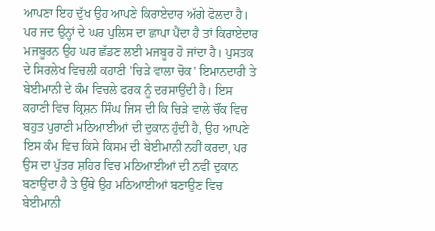ਆਪਣਾ ਇਹ ਦੁੱਖ ਉਹ ਆਪਣੇ ਕਿਰਾਏਦਾਰ ਅੱਗੇ ਫੋਲਦਾ ਹੈ। ਪਰ ਜਦ ਉਨ੍ਹਾਂ ਦੇ ਘਰ ਪੁਲਿਸ ਦਾ ਛਾਪਾ ਪੈਂਦਾ ਹੈ ਤਾਂ ਕਿਰਾਏਦਾਰ ਮਜਬੂਰਨ ਉਹ ਘਰ ਛੱਡਣ ਲਈ ਮਜਬੂਰ ਹੋ ਜਾਂਦਾ ਹੈ। ਪੁਸਤਕ ਦੇ ਸਿਰਲੇਖ ਵਿਚਲੀ ਕਹਾਣੀ 'ਚਿੜੇ ਵਾਲਾ ਚੋਕ' ਇਮਾਨਦਾਰੀ ਤੇ ਬੇਈਮਾਨੀ ਦੇ ਕੰਮ ਵਿਚਲੇ ਫਰਕ ਨੂੰ ਦਰਸਾਉਂਦੀ ਹੈ। ਇਸ ਕਹਾਣੀ ਵਿਚ ਕ੍ਰਿਸ਼ਨ ਸਿੰਘ ਜਿਸ ਦੀ ਕਿ ਚਿੜੇ ਵਾਲੇ ਚੌਂਕ ਵਿਚ ਬਹੁਤ ਪੁਰਾਣੀ ਮਠਿਆਈਆਂ ਦੀ ਦੁਕਾਨ ਹੁੰਦੀ ਹੈ, ਉਹ ਆਪਣੇ ਇਸ ਕੰਮ ਵਿਚ ਕਿਸੇ ਕਿਸਮ ਦੀ ਬੇਈਮਾਨੀ ਨਹੀਂ ਕਰਦਾ, ਪਰ ਉਸ ਦਾ ਪੁੱਤਰ ਸ਼ਹਿਰ ਵਿਚ ਮਠਿਆਈਆਂ ਦੀ ਨਵੀਂ ਦੁਕਾਨ ਬਣਾਉਂਦਾ ਹੈ ਤੇ ਉੱਥੇ ਉਹ ਮਠਿਆਈਆਂ ਬਣਾਉਣ ਵਿਚ ਬੇਈਮਾਨੀ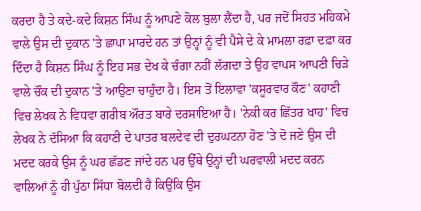ਕਰਦਾ ਹੈ ਤੇ ਕਦੇ-ਕਦੇ ਕਿਸ਼ਨ ਸਿੰਘ ਨੂੰ ਆਪਣੇ ਕੋਲ ਬੁਲਾ ਲੈਂਦਾ ਹੈ, ਪਰ ਜਦੋਂ ਸਿਹਤ ਮਹਿਕਮੇ ਵਾਲੇ ਉਸ ਦੀ ਦੁਕਾਨ 'ਤੇ ਛਾਪਾ ਮਾਰਦੇ ਹਨ ਤਾਂ ਉਨ੍ਹਾਂ ਨੂੰ ਵੀ ਪੈਸੇ ਦੇ ਕੇ ਮਾਮਲਾ ਰਫ਼ਾ ਦਫ਼ਾ ਕਰ ਦਿੰਦਾ ਹੈ ਕਿਸ਼ਨ ਸਿੰਘ ਨੂੰ ਇਹ ਸਭ ਦੇਖ ਕੇ ਚੰਗਾ ਨਹੀਂ ਲੱਗਦਾ ਤੇ ਉਹ ਵਾਪਸ ਆਪਣੀ ਚਿੜੇ ਵਾਲੇ ਚੌਂਕ ਦੀ ਦੁਕਾਨ 'ਤੇ ਆਉਣਾ ਚਾਹੁੰਦਾ ਹੈ। ਇਸ ਤੋਂ ਇਲਾਵਾ 'ਕਸੂਰਵਾਰ ਕੌਣ' ਕਹਾਣੀ ਵਿਚ ਲੇਖਕ ਨੇ ਵਿਧਵਾ ਗਰੀਬ ਔਰਤ ਬਾਰੇ ਦਰਸਾਇਆ ਹੈ। 'ਨੇਕੀ ਕਰ ਛਿੱਤਰ ਖਾਹ' ਵਿਚ ਲੇਖਕ ਨੇ ਦੱਸਿਆ ਕਿ ਕਹਾਣੀ ਦੇ ਪਾਤਰ ਬਲਦੇਵ ਦੀ ਦੁਰਘਟਨਾ ਹੋਣ 'ਤੇ ਦੋ ਜਣੇ ਉਸ ਦੀ ਮਦਦ ਕਰਕੇ ਉਸ ਨੂੰ ਘਰ ਛੱਡਣ ਜਾਂਦੇ ਹਨ ਪਰ ਉੱਥੇ ਉਨ੍ਹਾਂ ਦੀ ਘਰਵਾਲੀ ਮਦਦ ਕਰਨ ਵਾਲਿਆਂ ਨੂੰ ਹੀ ਪੁੱਠਾ ਸਿੱਧਾ ਬੋਲਦੀ ਹੈ ਕਿਉਂਕਿ ਉਸ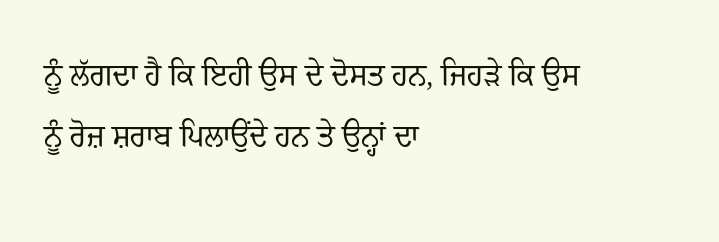ਨੂੰ ਲੱਗਦਾ ਹੈ ਕਿ ਇਹੀ ਉਸ ਦੇ ਦੋਸਤ ਹਨ, ਜਿਹੜੇ ਕਿ ਉਸ ਨੂੰ ਰੋਜ਼ ਸ਼ਰਾਬ ਪਿਲਾਉਂਦੇ ਹਨ ਤੇ ਉਨ੍ਹਾਂ ਦਾ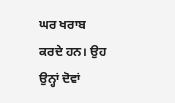ਘਰ ਖਰਾਬ ਕਰਦੇ ਹਨ। ਉਹ ਉਨ੍ਹਾਂ ਦੋਵਾਂ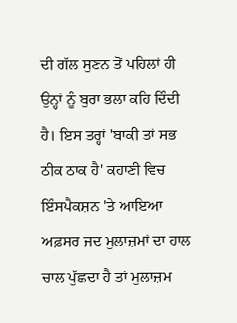ਦੀ ਗੱਲ ਸੁਣਨ ਤੋਂ ਪਹਿਲਾਂ ਹੀ ਉਨ੍ਹਾਂ ਨੂੰ ਬੁਰਾ ਭਲਾ ਕਹਿ ਦਿੰਦੀ ਹੈ। ਇਸ ਤਰ੍ਹਾਂ 'ਬਾਕੀ ਤਾਂ ਸਭ ਠੀਕ ਠਾਕ ਹੈ' ਕਹਾਣੀ ਵਿਚ ਇੰਸਪੈਕਸ਼ਨ 'ਤੇ ਆਇਆ ਅਫ਼ਸਰ ਜਦ ਮੁਲਾਜ਼ਮਾਂ ਦਾ ਹਾਲ ਚਾਲ ਪੁੱਛਦਾ ਹੈ ਤਾਂ ਮੁਲਾਜ਼ਮ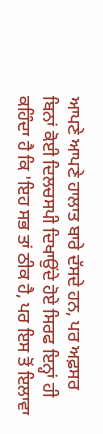ਆਪਣੇ ਆਪਣੇ ਹਾਲਾਤ ਬਾਰੇ ਦੱਸਦੇ ਹਨ, ਪਰ ਅਫ਼ਸਰ ਬਿਨਾਂ ਕੋਈ ਦਿਲਚਸਪੀ ਦਿਖਾਉਂਦੇ ਹੋਏ ਸਿਰਫ ਇਨ੍ਹਾਂ ਹੀ ਕਹਿੰਦਾ ਹੈ ਕਿ 'ਇਹ ਸਭ ਤਾਂ ਠੀਕ ਹੈ, ਪਰ ਇਸ ਤੋਂ ਇਲਾਵਾ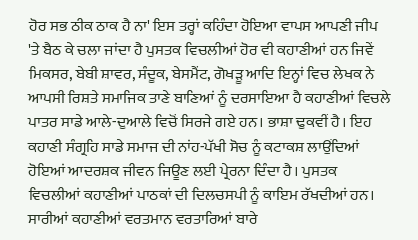ਹੋਰ ਸਭ ਠੀਕ ਠਾਕ ਹੈ ਨਾ' ਇਸ ਤਰ੍ਹਾਂ ਕਹਿੰਦਾ ਹੋਇਆ ਵਾਪਸ ਆਪਣੀ ਜੀਪ 'ਤੇ ਬੈਠ ਕੇ ਚਲਾ ਜਾਂਦਾ ਹੈ ਪੁਸਤਕ ਵਿਚਲੀਆਂ ਹੋਰ ਵੀ ਕਹਾਣੀਆਂ ਹਨ ਜਿਵੇਂ ਮਿਕਸਰ, ਬੇਬੀ ਸ਼ਾਵਰ, ਸੰਦੂਕ, ਬੇਸਮੈਂਟ, ਗੋਖੜੂ ਆਦਿ ਇਨ੍ਹਾਂ ਵਿਚ ਲੇਖਕ ਨੇ ਆਪਸੀ ਰਿਸ਼ਤੇ ਸਮਾਜਿਕ ਤਾਣੇ ਬਾਣਿਆਂ ਨੂੰ ਦਰਸਾਇਆ ਹੈ ਕਹਾਣੀਆਂ ਵਿਚਲੇ ਪਾਤਰ ਸਾਡੇ ਆਲੇ-ਦੁਆਲੇ ਵਿਚੋਂ ਸਿਰਜੇ ਗਏ ਹਨ। ਭਾਸ਼ਾ ਢੁਕਵੀਂ ਹੈ। ਇਹ ਕਹਾਣੀ ਸੰਗ੍ਰਹਿ ਸਾਡੇ ਸਮਾਜ ਦੀ ਨਾਂਹ-ਪੱਖੀ ਸੋਚ ਨੂੰ ਕਟਾਕਸ਼ ਲਾਉਂਦਿਆਂ ਹੋਇਆਂ ਆਦਰਸ਼ਕ ਜੀਵਨ ਜਿਊਣ ਲਈ ਪ੍ਰੇਰਨਾ ਦਿੰਦਾ ਹੈ। ਪੁਸਤਕ ਵਿਚਲੀਆਂ ਕਹਾਣੀਆਂ ਪਾਠਕਾਂ ਦੀ ਦਿਲਚਸਪੀ ਨੂੰ ਕਾਇਮ ਰੱਖਦੀਆਂ ਹਨ। ਸਾਰੀਆਂ ਕਹਾਣੀਆਂ ਵਰਤਮਾਨ ਵਰਤਾਰਿਆਂ ਬਾਰੇ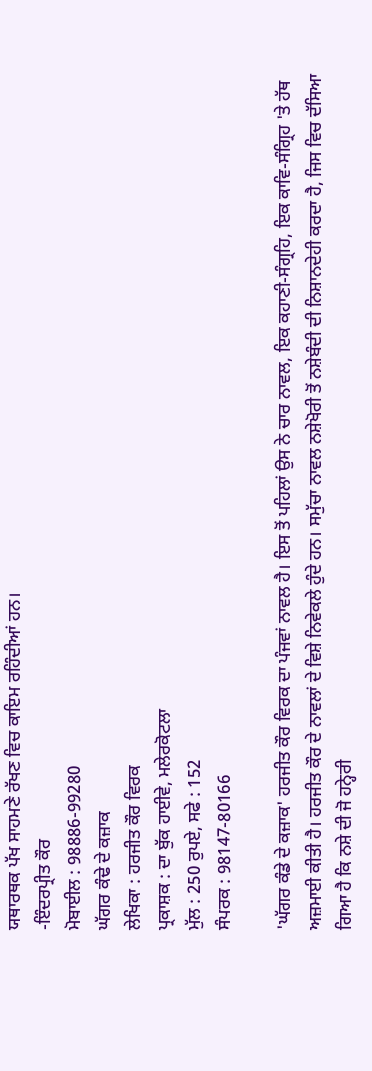ਯਥਾਰਥਕ ਪੱਖ ਸਾਹਮਣੇ ਰੱਖਣ ਵਿਚ ਕਾਇਮ ਰਹਿੰਦੀਆਂ ਹਨ।
-ਇੰਦਰਪ੍ਰੀਤ ਕੌਰ
ਮੋਬਾਈਲ : 98886-99280
ਘੱਗਰ ਕੰਢੇ ਦੇ ਕਜ਼ਾਕ
ਲੇਖਿਕਾ : ਹਰਜੀਤ ਕੌਰ ਵਿਰਕ
ਪ੍ਰਕਾਸ਼ਕ : ਦਾ ਬੁੱਕ ਹਾਈਵੇ, ਮਲੇਰਕੋਟਲਾ
ਮੁੱਲ : 250 ਰੁਪਏ, ਸਫੇ : 152
ਸੰਪਰਕ : 98147-80166

'ਘੱਗਰ ਕੰਡੇ ਦੇ ਕਜ਼ਾਕ' ਹਰਜੀਤ ਕੌਰ ਵਿਰਕ ਦਾ ਪੰਜਵਾਂ ਨਾਵਲ ਹੈ। ਇਸ ਤੋਂ ਪਹਿਲਾਂ ਉਸ ਨੇ ਚਾਰ ਨਾਵਲ, ਇਕ ਕਹਾਣੀ-ਸੰਗ੍ਰਹਿ, ਇਕ ਕਾਵਿ-ਸੰਗ੍ਰਿਹ 'ਤੇ ਹੱਥ ਅਜ਼ਮਾਈ ਕੀਤੀ ਹੈ। ਹਰਜੀਤ ਕੌਰ ਦੇ ਨਾਵਲਾਂ ਦੇ ਵਿਸ਼ੇ ਨਿਵੇਕਲੇ ਹੁੰਦੇ ਹਨ। ਸਮੁੱਚਾ ਨਾਵਲ ਨਸ਼ੇਖੋਰੀ ਤੋਂ ਨਸ਼ੇਬੰਦੀ ਦੀ ਨਿਸ਼ਾਨਦੇਹੀ ਕਰਦਾ ਹੈ, ਜਿਸ ਵਿਚ ਦੱਸਿਆ ਗਿਆ ਹੈ ਕਿ ਨਸ਼ੇ ਦੀ ਜੋ ਹਨ੍ਹੇਰੀ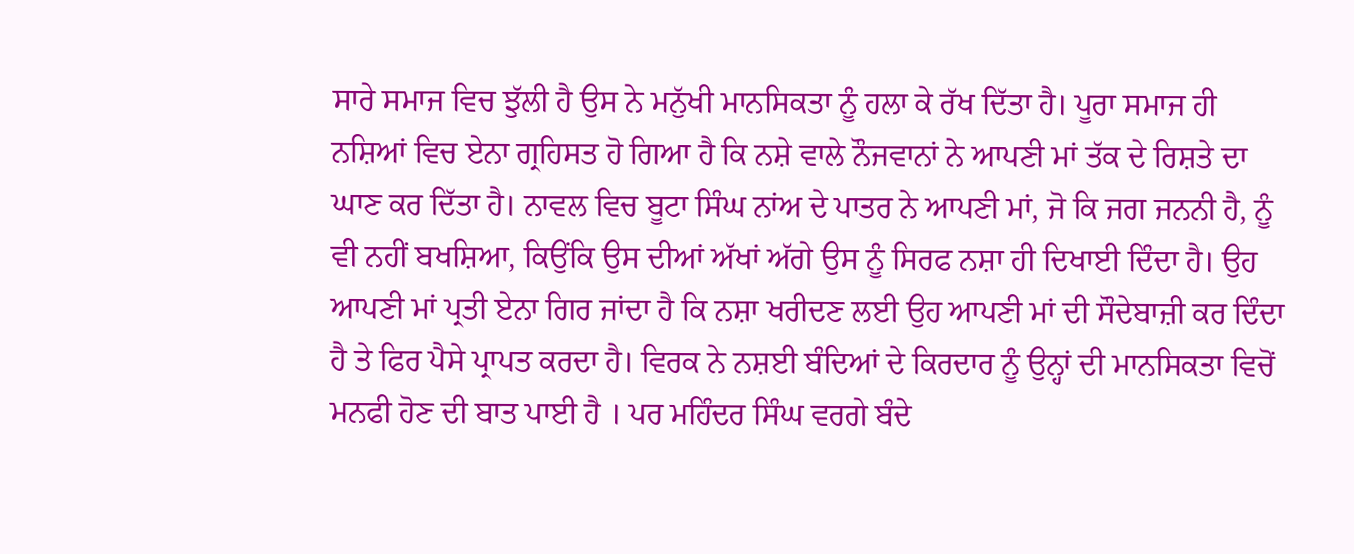ਸਾਰੇ ਸਮਾਜ ਵਿਚ ਝੁੱਲੀ ਹੈ ਉਸ ਨੇ ਮਨੁੱਖੀ ਮਾਨਸਿਕਤਾ ਨੂੰ ਹਲਾ ਕੇ ਰੱਖ ਦਿੱਤਾ ਹੈ। ਪੂਰਾ ਸਮਾਜ ਹੀ ਨਸ਼ਿਆਂ ਵਿਚ ਏਨਾ ਗ੍ਰਹਿਸਤ ਹੋ ਗਿਆ ਹੈ ਕਿ ਨਸ਼ੇ ਵਾਲੇ ਨੌਜਵਾਨਾਂ ਨੇ ਆਪਣੀ ਮਾਂ ਤੱਕ ਦੇ ਰਿਸ਼ਤੇ ਦਾ ਘਾਣ ਕਰ ਦਿੱਤਾ ਹੈ। ਨਾਵਲ ਵਿਚ ਬੂਟਾ ਸਿੰਘ ਨਾਂਅ ਦੇ ਪਾਤਰ ਨੇ ਆਪਣੀ ਮਾਂ, ਜੋ ਕਿ ਜਗ ਜਨਨੀ ਹੈ, ਨੂੰ ਵੀ ਨਹੀਂ ਬਖਸ਼ਿਆ, ਕਿਉਂਕਿ ਉਸ ਦੀਆਂ ਅੱਖਾਂ ਅੱਗੇ ਉਸ ਨੂੰ ਸਿਰਫ ਨਸ਼ਾ ਹੀ ਦਿਖਾਈ ਦਿੰਦਾ ਹੈ। ਉਹ ਆਪਣੀ ਮਾਂ ਪ੍ਰਤੀ ਏਨਾ ਗਿਰ ਜਾਂਦਾ ਹੈ ਕਿ ਨਸ਼ਾ ਖਰੀਦਣ ਲਈ ਉਹ ਆਪਣੀ ਮਾਂ ਦੀ ਸੌਦੇਬਾਜ਼ੀ ਕਰ ਦਿੰਦਾ ਹੈ ਤੇ ਫਿਰ ਪੈਸੇ ਪ੍ਰਾਪਤ ਕਰਦਾ ਹੈ। ਵਿਰਕ ਨੇ ਨਸ਼ਈ ਬੰਦਿਆਂ ਦੇ ਕਿਰਦਾਰ ਨੂੰ ਉਨ੍ਹਾਂ ਦੀ ਮਾਨਸਿਕਤਾ ਵਿਚੋਂ ਮਨਫੀ ਹੋਣ ਦੀ ਬਾਤ ਪਾਈ ਹੈ । ਪਰ ਮਹਿੰਦਰ ਸਿੰਘ ਵਰਗੇ ਬੰਦੇ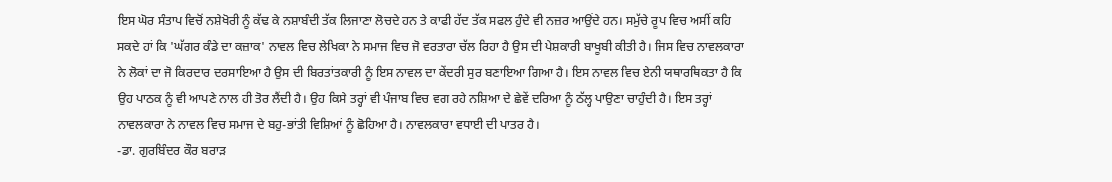ਇਸ ਘੋਰ ਸੰਤਾਪ ਵਿਚੋਂ ਨਸ਼ੇਖੋਰੀ ਨੂੰ ਕੱਢ ਕੇ ਨਸ਼ਾਬੰਦੀ ਤੱਕ ਲਿਜਾਣਾ ਲੋਚਦੇ ਹਨ ਤੇ ਕਾਫੀ ਹੱਦ ਤੱਕ ਸਫਲ ਹੁੰਦੇ ਵੀ ਨਜ਼ਰ ਆਉਂਦੇ ਹਨ। ਸਮੁੱਚੇ ਰੂਪ ਵਿਚ ਅਸੀਂ ਕਹਿ ਸਕਦੇ ਹਾਂ ਕਿ 'ਘੱਗਰ ਕੰਡੇ ਦਾ ਕਜ਼ਾਕ' ਨਾਵਲ ਵਿਚ ਲੇਖਿਕਾ ਨੇ ਸਮਾਜ ਵਿਚ ਜੋ ਵਰਤਾਰਾ ਚੱਲ ਰਿਹਾ ਹੈ ਉਸ ਦੀ ਪੇਸ਼ਕਾਰੀ ਬਾਖੂਬੀ ਕੀਤੀ ਹੈ। ਜਿਸ ਵਿਚ ਨਾਵਲਕਾਰਾ ਨੇ ਲੋਕਾਂ ਦਾ ਜੋ ਕਿਰਦਾਰ ਦਰਸਾਇਆ ਹੈ ਉਸ ਦੀ ਬਿਰਤਾਂਤਕਾਰੀ ਨੂੰ ਇਸ ਨਾਵਲ ਦਾ ਕੇਂਦਰੀ ਸੁਰ ਬਣਾਇਆ ਗਿਆ ਹੈ। ਇਸ ਨਾਵਲ ਵਿਚ ਏਨੀ ਯਥਾਰਥਿਕਤਾ ਹੈ ਕਿ ਉਹ ਪਾਠਕ ਨੂੰ ਵੀ ਆਪਣੇ ਨਾਲ ਹੀ ਤੋਰ ਲੈਂਦੀ ਹੈ। ਉਹ ਕਿਸੇ ਤਰ੍ਹਾਂ ਵੀ ਪੰਜਾਬ ਵਿਚ ਵਗ ਰਹੇ ਨਸ਼ਿਆ ਦੇ ਛੇਵੇਂ ਦਰਿਆ ਨੂੰ ਠੱਲ੍ਹ ਪਾਉਣਾ ਚਾਹੁੰਦੀ ਹੈ। ਇਸ ਤਰ੍ਹਾਂ ਨਾਵਲਕਾਰਾ ਨੇ ਨਾਵਲ ਵਿਚ ਸਮਾਜ ਦੇ ਬਹੁ-ਭਾਂਤੀ ਵਿਸ਼ਿਆਂ ਨੂੰ ਛੋਹਿਆ ਹੈ। ਨਾਵਲਕਾਰਾ ਵਧਾਈ ਦੀ ਪਾਤਰ ਹੈ।
-ਡਾ. ਗੁਰਬਿੰਦਰ ਕੌਰ ਬਰਾੜ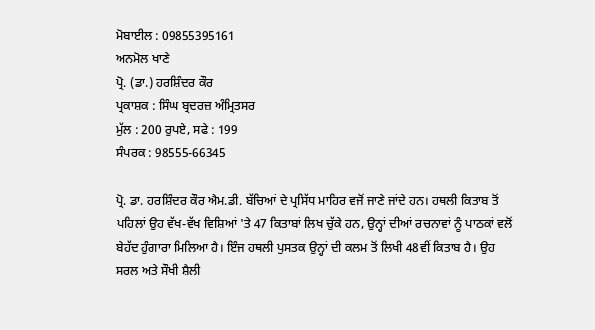ਮੋਬਾਈਲ : 09855395161
ਅਨਮੋਲ ਖਾਣੇ
ਪ੍ਰੋ. (ਡਾ.) ਹਰਸ਼ਿੰਦਰ ਕੌਰ
ਪ੍ਰਕਾਸ਼ਕ : ਸਿੰਘ ਬ੍ਰਦਰਜ਼ ਅੰਮ੍ਰਿਤਸਰ
ਮੁੱਲ : 200 ਰੁਪਏ, ਸਫੇ : 199
ਸੰਪਰਕ : 98555-66345

ਪ੍ਰੋ. ਡਾ. ਹਰਸ਼ਿੰਦਰ ਕੌਰ ਐਮ.ਡੀ. ਬੱਚਿਆਂ ਦੇ ਪ੍ਰਸਿੱਧ ਮਾਹਿਰ ਵਜੋਂ ਜਾਣੇ ਜਾਂਦੇ ਹਨ। ਹਥਲੀ ਕਿਤਾਬ ਤੋਂ ਪਹਿਲਾਂ ਉਹ ਵੱਖ-ਵੱਖ ਵਿਸ਼ਿਆਂ 'ਤੇ 47 ਕਿਤਾਬਾਂ ਲਿਖ ਚੁੱਕੇ ਹਨ, ਉਨ੍ਹਾਂ ਦੀਆਂ ਰਚਨਾਵਾਂ ਨੂੰ ਪਾਠਕਾਂ ਵਲੋਂ ਬੇਹੱਦ ਹੁੰਗਾਰਾ ਮਿਲਿਆ ਹੈ। ਇੰਜ ਹਥਲੀ ਪੁਸਤਕ ਉਨ੍ਹਾਂ ਦੀ ਕਲਮ ਤੋਂ ਲਿਖੀ 48ਵੀਂ ਕਿਤਾਬ ਹੈ। ਉਹ ਸਰਲ ਅਤੇ ਸੌਖੀ ਸ਼ੈਲੀ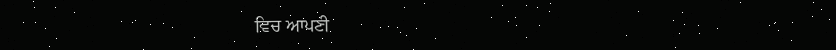ਵਿਚ ਆਪਣੀ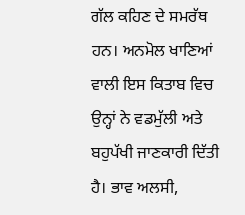ਗੱਲ ਕਹਿਣ ਦੇ ਸਮਰੱਥ ਹਨ। ਅਨਮੋਲ ਖਾਣਿਆਂ ਵਾਲੀ ਇਸ ਕਿਤਾਬ ਵਿਚ ਉਨ੍ਹਾਂ ਨੇ ਵਡਮੁੱਲੀ ਅਤੇ ਬਹੁਪੱਖੀ ਜਾਣਕਾਰੀ ਦਿੱਤੀ ਹੈ। ਭਾਵ ਅਲਸੀ,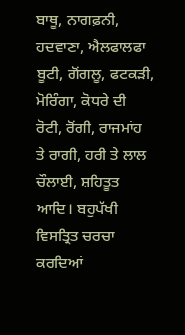ਬਾਥੂ, ਨਾਗਫ਼ਨੀ, ਹਦਵਾਣਾ, ਐਲਫਾਲਫਾ ਬੂਟੀ, ਗੋਂਗਲੂ, ਫਟਕੜੀ, ਮੋਰਿੰਗਾ, ਕੋਧਰੇ ਦੀ ਰੋਟੀ, ਰੋਂਗੀ, ਰਾਜਮਾਂਹ ਤੇ ਰਾਗੀ, ਹਰੀ ਤੇ ਲਾਲ ਚੌਲਾਈ, ਸ਼ਹਿਤੂਤ ਆਦਿ। ਬਹੁਪੱਖੀ ਵਿਸਤ੍ਰਿਤ ਚਰਚਾ ਕਰਦਿਆਂ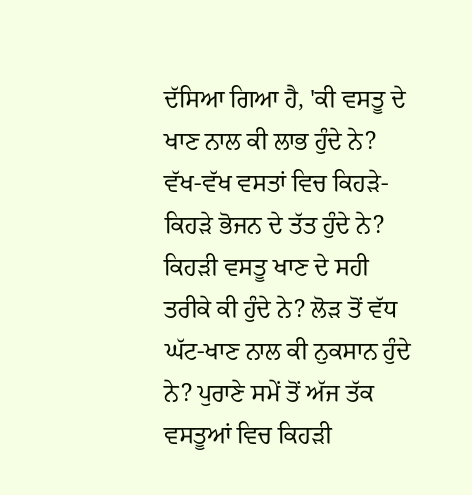ਦੱਸਿਆ ਗਿਆ ਹੈ, 'ਕੀ ਵਸਤੂ ਦੇ ਖਾਣ ਨਾਲ ਕੀ ਲਾਭ ਹੁੰਦੇ ਨੇ? ਵੱਖ-ਵੱਖ ਵਸਤਾਂ ਵਿਚ ਕਿਹੜੇ-ਕਿਹੜੇ ਭੋਜਨ ਦੇ ਤੱਤ ਹੁੰਦੇ ਨੇ? ਕਿਹੜੀ ਵਸਤੂ ਖਾਣ ਦੇ ਸਹੀ ਤਰੀਕੇ ਕੀ ਹੁੰਦੇ ਨੇ? ਲੋੜ ਤੋਂ ਵੱਧ ਘੱਟ-ਖਾਣ ਨਾਲ ਕੀ ਨੁਕਸਾਨ ਹੁੰਦੇ ਨੇ? ਪੁਰਾਣੇ ਸਮੇਂ ਤੋਂ ਅੱਜ ਤੱਕ ਵਸਤੂਆਂ ਵਿਚ ਕਿਹੜੀ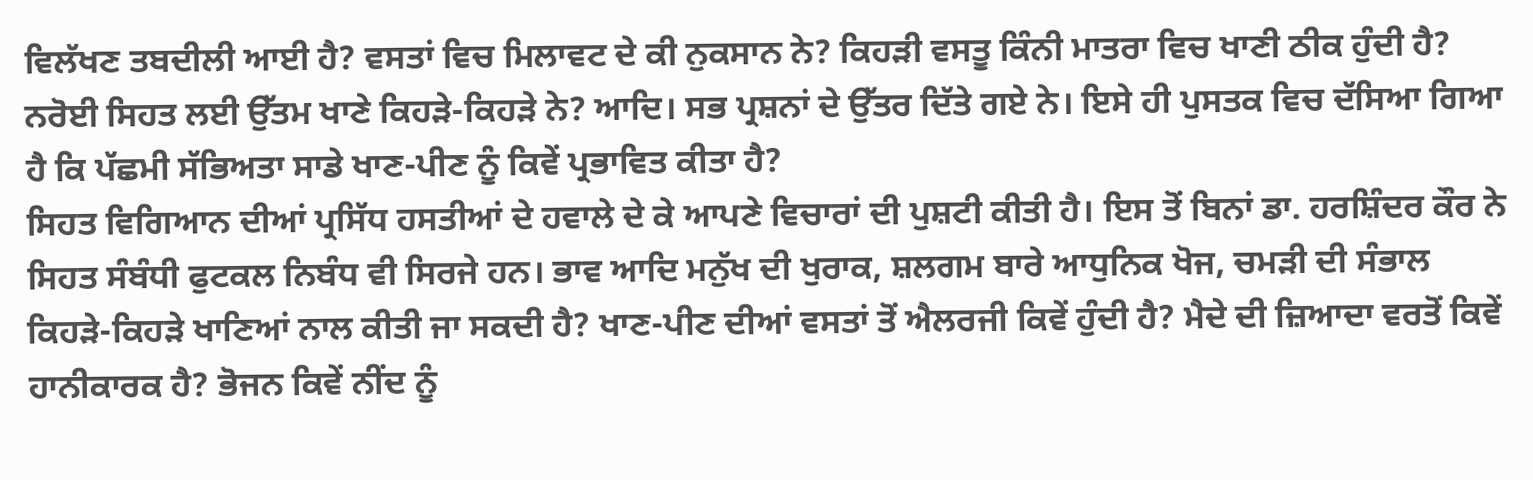ਵਿਲੱਖਣ ਤਬਦੀਲੀ ਆਈ ਹੈ? ਵਸਤਾਂ ਵਿਚ ਮਿਲਾਵਟ ਦੇ ਕੀ ਨੁਕਸਾਨ ਨੇ? ਕਿਹੜੀ ਵਸਤੂ ਕਿੰਨੀ ਮਾਤਰਾ ਵਿਚ ਖਾਣੀ ਠੀਕ ਹੁੰਦੀ ਹੈ? ਨਰੋਈ ਸਿਹਤ ਲਈ ਉੱਤਮ ਖਾਣੇ ਕਿਹੜੇ-ਕਿਹੜੇ ਨੇ? ਆਦਿ। ਸਭ ਪ੍ਰਸ਼ਨਾਂ ਦੇ ਉੱਤਰ ਦਿੱਤੇ ਗਏ ਨੇ। ਇਸੇ ਹੀ ਪੁਸਤਕ ਵਿਚ ਦੱਸਿਆ ਗਿਆ ਹੈ ਕਿ ਪੱਛਮੀ ਸੱਭਿਅਤਾ ਸਾਡੇ ਖਾਣ-ਪੀਣ ਨੂੰ ਕਿਵੇਂ ਪ੍ਰਭਾਵਿਤ ਕੀਤਾ ਹੈ?
ਸਿਹਤ ਵਿਗਿਆਨ ਦੀਆਂ ਪ੍ਰਸਿੱਧ ਹਸਤੀਆਂ ਦੇ ਹਵਾਲੇ ਦੇ ਕੇ ਆਪਣੇ ਵਿਚਾਰਾਂ ਦੀ ਪੁਸ਼ਟੀ ਕੀਤੀ ਹੈ। ਇਸ ਤੋਂ ਬਿਨਾਂ ਡਾ. ਹਰਸ਼ਿੰਦਰ ਕੌਰ ਨੇ ਸਿਹਤ ਸੰਬੰਧੀ ਫੁਟਕਲ ਨਿਬੰਧ ਵੀ ਸਿਰਜੇ ਹਨ। ਭਾਵ ਆਦਿ ਮਨੁੱਖ ਦੀ ਖੁਰਾਕ, ਸ਼ਲਗਮ ਬਾਰੇ ਆਧੁਨਿਕ ਖੋਜ, ਚਮੜੀ ਦੀ ਸੰਭਾਲ ਕਿਹੜੇ-ਕਿਹੜੇ ਖਾਣਿਆਂ ਨਾਲ ਕੀਤੀ ਜਾ ਸਕਦੀ ਹੈ? ਖਾਣ-ਪੀਣ ਦੀਆਂ ਵਸਤਾਂ ਤੋਂ ਐਲਰਜੀ ਕਿਵੇਂ ਹੁੰਦੀ ਹੈ? ਮੈਦੇ ਦੀ ਜ਼ਿਆਦਾ ਵਰਤੋਂ ਕਿਵੇਂ ਹਾਨੀਕਾਰਕ ਹੈ? ਭੋਜਨ ਕਿਵੇਂ ਨੀਂਦ ਨੂੰ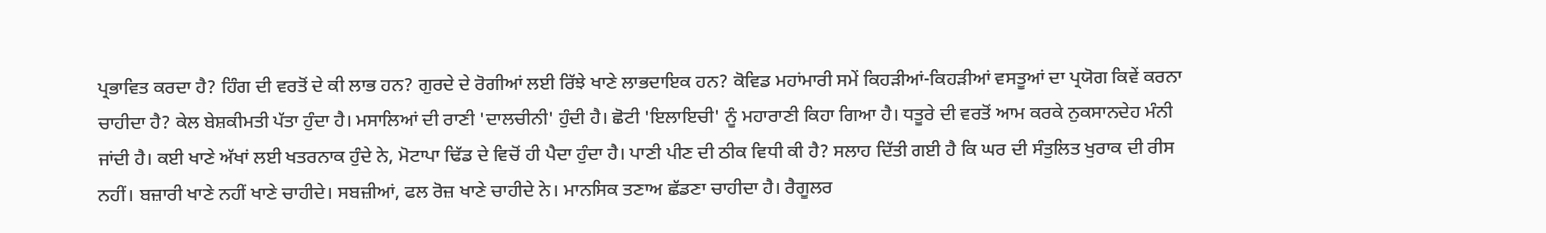ਪ੍ਰਭਾਵਿਤ ਕਰਦਾ ਹੈ? ਹਿੰਗ ਦੀ ਵਰਤੋਂ ਦੇ ਕੀ ਲਾਭ ਹਨ? ਗੁਰਦੇ ਦੇ ਰੋਗੀਆਂ ਲਈ ਰਿੱਝੇ ਖਾਣੇ ਲਾਭਦਾਇਕ ਹਨ? ਕੋਵਿਡ ਮਹਾਂਮਾਰੀ ਸਮੇਂ ਕਿਹੜੀਆਂ-ਕਿਹੜੀਆਂ ਵਸਤੂਆਂ ਦਾ ਪ੍ਰਯੋਗ ਕਿਵੇਂ ਕਰਨਾ ਚਾਹੀਦਾ ਹੈ? ਕੇਲ ਬੇਸ਼ਕੀਮਤੀ ਪੱਤਾ ਹੁੰਦਾ ਹੈ। ਮਸਾਲਿਆਂ ਦੀ ਰਾਣੀ 'ਦਾਲਚੀਨੀ' ਹੁੰਦੀ ਹੈ। ਛੋਟੀ 'ਇਲਾਇਚੀ' ਨੂੰ ਮਹਾਰਾਣੀ ਕਿਹਾ ਗਿਆ ਹੈ। ਧਤੂਰੇ ਦੀ ਵਰਤੋਂ ਆਮ ਕਰਕੇ ਨੁਕਸਾਨਦੇਹ ਮੰਨੀ ਜਾਂਦੀ ਹੈ। ਕਈ ਖਾਣੇ ਅੱਖਾਂ ਲਈ ਖਤਰਨਾਕ ਹੁੰਦੇ ਨੇ, ਮੋਟਾਪਾ ਢਿੱਡ ਦੇ ਵਿਚੋਂ ਹੀ ਪੈਦਾ ਹੁੰਦਾ ਹੈ। ਪਾਣੀ ਪੀਣ ਦੀ ਠੀਕ ਵਿਧੀ ਕੀ ਹੈ? ਸਲਾਹ ਦਿੱਤੀ ਗਈ ਹੈ ਕਿ ਘਰ ਦੀ ਸੰਤੁਲਿਤ ਖੁਰਾਕ ਦੀ ਰੀਸ ਨਹੀਂ। ਬਜ਼ਾਰੀ ਖਾਣੇ ਨਹੀਂ ਖਾਣੇ ਚਾਹੀਦੇ। ਸਬਜ਼ੀਆਂ, ਫਲ ਰੋਜ਼ ਖਾਣੇ ਚਾਹੀਦੇ ਨੇ। ਮਾਨਸਿਕ ਤਣਾਅ ਛੱਡਣਾ ਚਾਹੀਦਾ ਹੈ। ਰੈਗੂਲਰ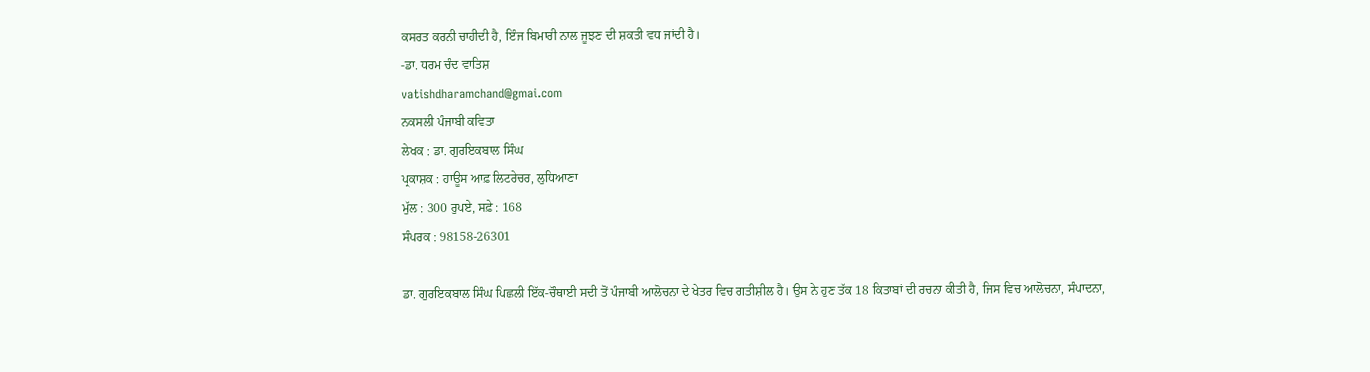ਕਸਰਤ ਕਰਨੀ ਚਾਹੀਦੀ ਹੈ, ਇੰਜ ਬਿਮਾਰੀ ਨਾਲ ਜੂਝਣ ਦੀ ਸ਼ਕਤੀ ਵਧ ਜਾਂਦੀ ਹੈ।
-ਡਾ. ਧਰਮ ਚੰਦ ਵਾਤਿਸ਼
vatishdharamchand@gmai.com
ਨਕਸਲੀ ਪੰਜਾਬੀ ਕਵਿਤਾ
ਲੇਖਕ : ਡਾ. ਗੁਰਇਕਬਾਲ ਸਿੰਘ
ਪ੍ਰਕਾਸ਼ਕ : ਹਾਊਸ ਆਫ਼ ਲਿਟਰੇਚਰ, ਲੁਧਿਆਣਾ
ਮੁੱਲ : 300 ਰੁਪਏ, ਸਫ਼ੇ : 168
ਸੰਪਰਕ : 98158-26301

ਡਾ. ਗੁਰਇਕਬਾਲ ਸਿੰਘ ਪਿਛਲੀ ਇੱਕ-ਚੌਥਾਈ ਸਦੀ ਤੋਂ ਪੰਜਾਬੀ ਆਲੋਚਨਾ ਦੇ ਖੇਤਰ ਵਿਚ ਗਤੀਸ਼ੀਲ ਹੈ। ਉਸ ਨੇ ਹੁਣ ਤੱਕ 18 ਕਿਤਾਬਾਂ ਦੀ ਰਚਨਾ ਕੀਤੀ ਹੈ, ਜਿਸ ਵਿਚ ਆਲੋਚਨਾ, ਸੰਪਾਦਨਾ,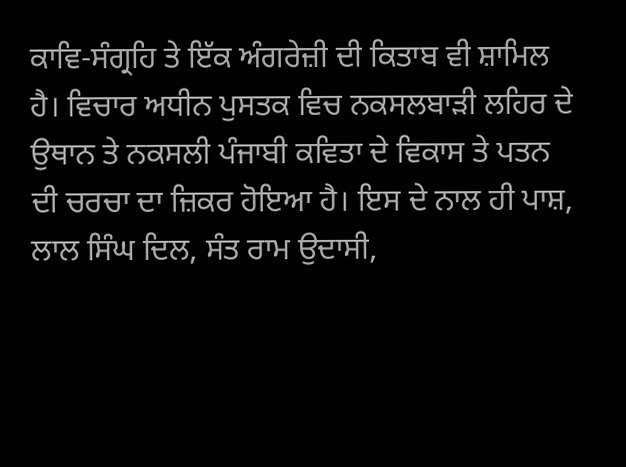ਕਾਵਿ-ਸੰਗ੍ਰਹਿ ਤੇ ਇੱਕ ਅੰਗਰੇਜ਼ੀ ਦੀ ਕਿਤਾਬ ਵੀ ਸ਼ਾਮਿਲ ਹੈ। ਵਿਚਾਰ ਅਧੀਨ ਪੁਸਤਕ ਵਿਚ ਨਕਸਲਬਾੜੀ ਲਹਿਰ ਦੇ ਉਥਾਨ ਤੇ ਨਕਸਲੀ ਪੰਜਾਬੀ ਕਵਿਤਾ ਦੇ ਵਿਕਾਸ ਤੇ ਪਤਨ ਦੀ ਚਰਚਾ ਦਾ ਜ਼ਿਕਰ ਹੋਇਆ ਹੈ। ਇਸ ਦੇ ਨਾਲ ਹੀ ਪਾਸ਼, ਲਾਲ ਸਿੰਘ ਦਿਲ, ਸੰਤ ਰਾਮ ਉਦਾਸੀ,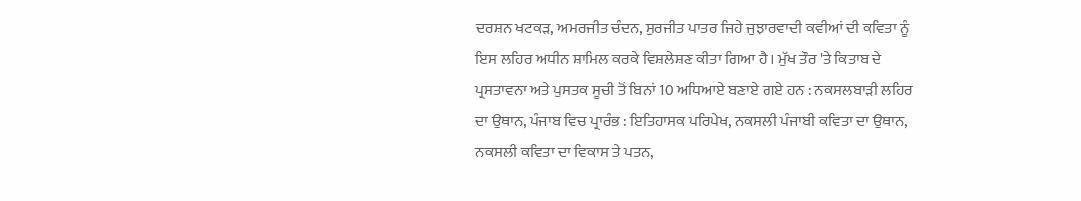ਦਰਸ਼ਨ ਖਟਕੜ, ਅਮਰਜੀਤ ਚੰਦਨ, ਸੁਰਜੀਤ ਪਾਤਰ ਜਿਹੇ ਜੁਝਾਰਵਾਦੀ ਕਵੀਆਂ ਦੀ ਕਵਿਤਾ ਨੂੰ ਇਸ ਲਹਿਰ ਅਧੀਨ ਸ਼ਾਮਿਲ ਕਰਕੇ ਵਿਸ਼ਲੇਸ਼ਣ ਕੀਤਾ ਗਿਆ ਹੈ। ਮੁੱਖ ਤੌਰ 'ਤੇ ਕਿਤਾਬ ਦੇ ਪ੍ਰਸਤਾਵਨਾ ਅਤੇ ਪੁਸਤਕ ਸੂਚੀ ਤੋਂ ਬਿਨਾਂ 10 ਅਧਿਆਏ ਬਣਾਏ ਗਏ ਹਨ : ਨਕਸਲਬਾੜੀ ਲਹਿਰ ਦਾ ਉਥਾਨ, ਪੰਜਾਬ ਵਿਚ ਪ੍ਰਾਰੰਭ : ਇਤਿਹਾਸਕ ਪਰਿਪੇਖ, ਨਕਸਲੀ ਪੰਜਾਬੀ ਕਵਿਤਾ ਦਾ ਉਥਾਨ, ਨਕਸਲੀ ਕਵਿਤਾ ਦਾ ਵਿਕਾਸ ਤੇ ਪਤਨ,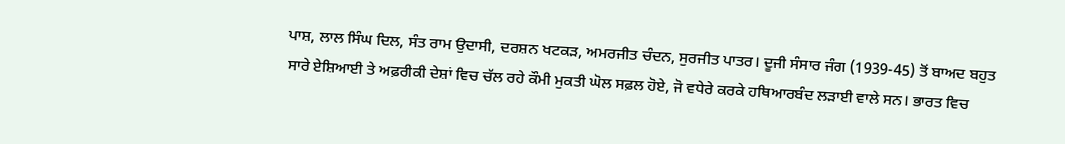ਪਾਸ਼, ਲਾਲ ਸਿੰਘ ਦਿਲ, ਸੰਤ ਰਾਮ ਉਦਾਸੀ, ਦਰਸ਼ਨ ਖਟਕੜ, ਅਮਰਜੀਤ ਚੰਦਨ, ਸੁਰਜੀਤ ਪਾਤਰ। ਦੂਜੀ ਸੰਸਾਰ ਜੰਗ (1939-45) ਤੋਂ ਬਾਅਦ ਬਹੁਤ ਸਾਰੇ ਏਸ਼ਿਆਈ ਤੇ ਅਫ਼ਰੀਕੀ ਦੇਸ਼ਾਂ ਵਿਚ ਚੱਲ ਰਹੇ ਕੌਮੀ ਮੁਕਤੀ ਘੋਲ ਸਫ਼ਲ ਹੋਏ, ਜੋ ਵਧੇਰੇ ਕਰਕੇ ਹਥਿਆਰਬੰਦ ਲੜਾਈ ਵਾਲੇ ਸਨ। ਭਾਰਤ ਵਿਚ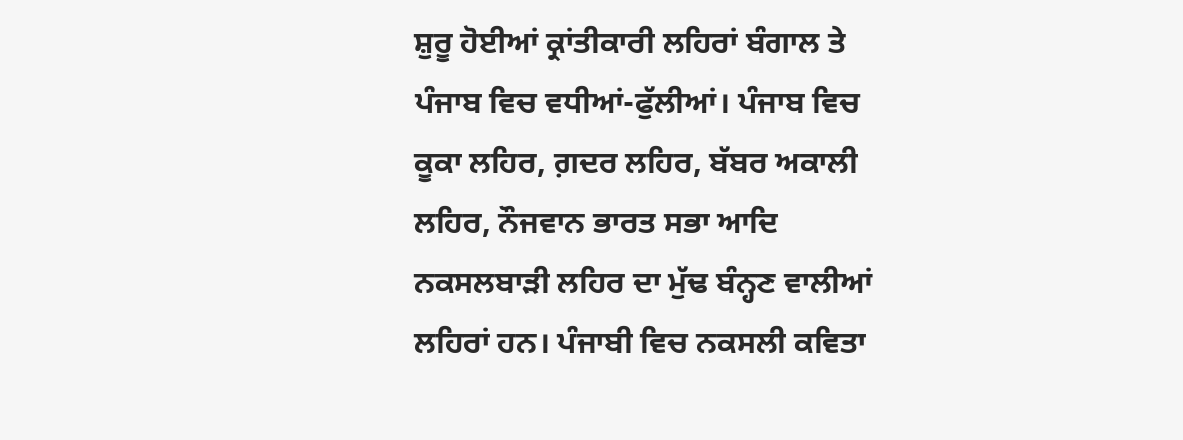ਸ਼ੁਰੂ ਹੋਈਆਂ ਕ੍ਰਾਂਤੀਕਾਰੀ ਲਹਿਰਾਂ ਬੰਗਾਲ ਤੇ ਪੰਜਾਬ ਵਿਚ ਵਧੀਆਂ-ਫੁੱਲੀਆਂ। ਪੰਜਾਬ ਵਿਚ ਕੂਕਾ ਲਹਿਰ, ਗ਼ਦਰ ਲਹਿਰ, ਬੱਬਰ ਅਕਾਲੀ ਲਹਿਰ, ਨੌਜਵਾਨ ਭਾਰਤ ਸਭਾ ਆਦਿ ਨਕਸਲਬਾੜੀ ਲਹਿਰ ਦਾ ਮੁੱਢ ਬੰਨ੍ਹਣ ਵਾਲੀਆਂ ਲਹਿਰਾਂ ਹਨ। ਪੰਜਾਬੀ ਵਿਚ ਨਕਸਲੀ ਕਵਿਤਾ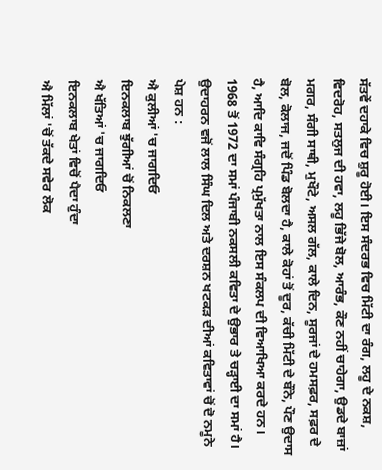ਸੱਤਵੇਂ ਦਹਾਕੇ ਵਿਚ ਸ਼ੁਰੂ ਹੋਈ। ਇਸ ਸੰਦਰਭ ਵਿਚ ਮਿੱਟੀ ਦਾ ਰੰਗ, ਲਹੂ ਦੇ ਨਕਸ਼, ਵਿਦਰੋਹ, ਸਤਲੁਜ ਦੀ ਹਵਾ, ਲਹੂ ਭਿੱਜੇ ਬੋਲ, ਆਰੰਭ, ਕੌਣ ਨਹੀਂ ਚਾਹੇਗਾ, ਉਡਦੇ ਬਾਜ਼ਾਂ ਮਗਰ, ਸੰਗੀ ਸਾਥੀ, ਮੁਖੌਟੇ, ਅਸਲ ਗੱਲ, ਕਾਲੇ ਦਿਨ, ਸੂਰਜਾਂ ਦੇ ਹਮਸਫ਼ਰ, ਸਫ਼ਰ ਦੇ ਬੋਲ, ਕੋਲਾਜ, ਜਦੋਂ ਪਿੰਡ ਬੋਲਦਾ ਹੈ, ਕਾਲੇ ਕੋਹਾਂ ਤੋਂ ਦੂਰ, ਕੱਚੀ ਮਿੱਟੀ ਦੇ ਬੌਨੇ, ਪੌਣ ਉਦਾਸ ਹੈ, ਆਦਿ ਕਾਵਿ ਸੰਗ੍ਰਹਿ ਪ੍ਰਮੁੱਖਤਾ ਨਾਲ ਇਸ ਸੰਕਲਪ ਦੀ ਵਿਆਖਿਆ ਕਰਦੇ ਹਨ। 1968 ਤੋਂ 1972 ਦਾ ਸਮਾਂ ਪੰਜਾਬੀ ਨਕਸਲੀ ਕਵਿਤਾ ਦੇ ਉਭਾਰ ਤੇ ਚੜ੍ਹਾਈ ਦਾ ਸਮਾਂ ਹੈ। ਉਦਾਹਰਨ ਵਜੋਂ ਲਾਲ ਸਿੰਘ ਦਿਲ ਅਤੇ ਦਰਸ਼ਨ ਖਟਕੜ ਦੀਆਂ ਕਵਿਤਾਵਾਂ ਚੋਂ ਦੋ ਨਮੂਨੇ ਪੇਸ਼ ਹਨ :
ਐ ਕੁਲੀਆਂ 'ਚ ਜਾਗਦਿਓ
ਇਨਕਲਾਬ ਝੁੱਗੀਆਂ ਚੋਂ ਨਿਕਲਣਾ
ਐ ਖੱਤਿਆਂ 'ਚ ਜਾਗਦਿਓ
ਇਨਕਲਾਬ ਖੇਤਾਂ ਵਿਚੋਂ ਪੈਦਾ ਹੁੰਦਾ
ਐ ਮਿੱਲਾਂ 'ਚੋਂ ਤੱਕਦੇ ਸਵੇਰ ਲੋਕ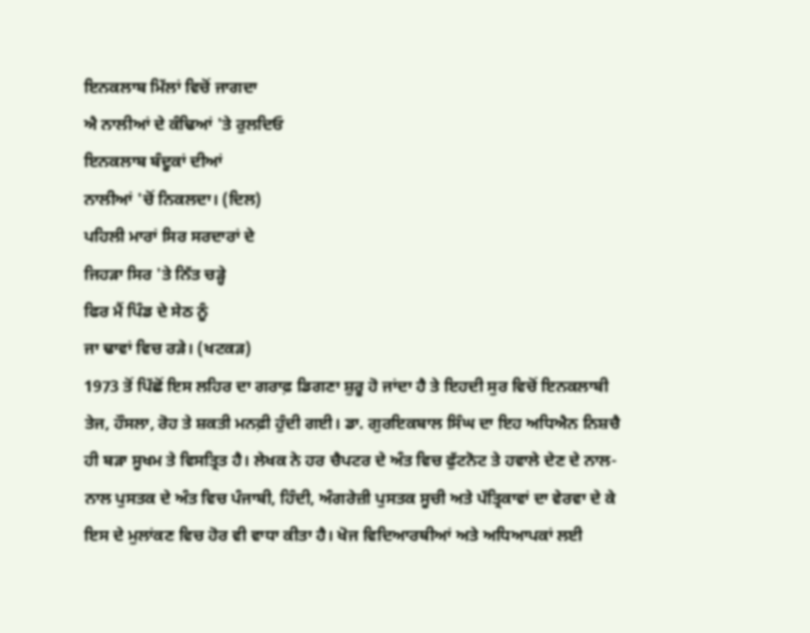ਇਨਕਲਾਬ ਮਿੱਲਾਂ ਵਿਚੋਂ ਜਾਗਦਾ
ਐ ਨਾਲੀਆਂ ਦੇ ਕੰਢਿਆਂ 'ਤੇ ਰੁਲਦਿਓ
ਇਨਕਲਾਬ ਬੰਦੂਕਾਂ ਦੀਆਂ
ਨਾਲੀਆਂ 'ਚੋਂ ਨਿਕਲਦਾ। (ਦਿਲ)
ਪਹਿਲੀ ਮਾਰਾਂ ਸਿਰ ਸਰਦਾਰਾਂ ਦੇ
ਜਿਹੜਾ ਸਿਰ 'ਤੇ ਨਿੱਤ ਚੜ੍ਹੇ
ਫਿਰ ਮੈਂ ਪਿੰਡ ਦੇ ਸੇਠ ਨੂੰ
ਜਾ ਢਾਵਾਂ ਵਿਚ ਰੜੇ। (ਖਟਕੜ)
1973 ਤੋਂ ਪਿੱਛੋਂ ਇਸ ਲਹਿਰ ਦਾ ਗਰਾਫ਼ ਡਿਗਣਾ ਸ਼ੁਰੂ ਹੋ ਜਾਂਦਾ ਹੈ ਤੇ ਇਹਦੀ ਸੁਰ ਵਿਚੋਂ ਇਨਕਲਾਬੀ ਤੇਜ, ਹੌਸਲਾ, ਰੋਹ ਤੇ ਸ਼ਕਤੀ ਮਨਫ਼ੀ ਹੁੰਦੀ ਗਈ। ਡਾ. ਗੁਰਇਕਬਾਲ ਸਿੰਘ ਦਾ ਇਹ ਅਧਿਐਨ ਨਿਸ਼ਚੈ ਹੀ ਬੜਾ ਸੂਖਮ ਤੇ ਵਿਸਤ੍ਰਿਤ ਹੈ। ਲੇਖਕ ਨੇ ਹਰ ਚੈਪਟਰ ਦੇ ਅੰਤ ਵਿਚ ਫੁੱਟਨੋਟ ਤੇ ਹਵਾਲੇ ਦੇਣ ਦੇ ਨਾਲ-ਨਾਲ ਪੁਸਤਕ ਦੇ ਅੰਤ ਵਿਚ ਪੰਜਾਬੀ, ਹਿੰਦੀ, ਅੰਗਰੇਜ਼ੀ ਪੁਸਤਕ ਸੂਚੀ ਅਤੇ ਪੱਤ੍ਰਿਕਾਵਾਂ ਦਾ ਵੇਰਵਾ ਦੇ ਕੇ ਇਸ ਦੇ ਮੁਲਾਂਕਣ ਵਿਚ ਹੋਰ ਵੀ ਵਾਧਾ ਕੀਤਾ ਹੈ। ਖੋਜ ਵਿਦਿਆਰਥੀਆਂ ਅਤੇ ਅਧਿਆਪਕਾਂ ਲਈ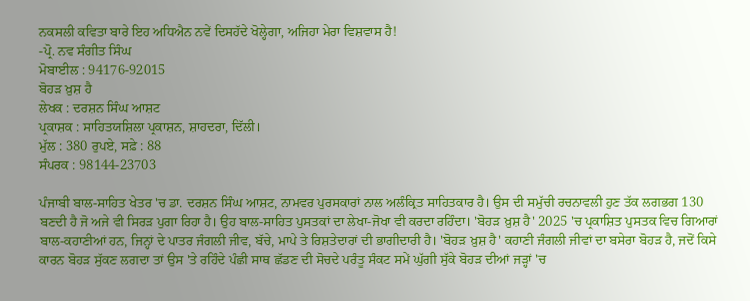ਨਕਸਲੀ ਕਵਿਤਾ ਬਾਰੇ ਇਹ ਅਧਿਐਨ ਨਵੇਂ ਦਿਸਹੱਦੇ ਖੋਲ੍ਹੇਗਾ, ਅਜਿਹਾ ਮੇਰਾ ਵਿਸ਼ਵਾਸ ਹੈ!
-ਪ੍ਰੋ. ਨਵ ਸੰਗੀਤ ਸਿੰਘ
ਮੋਬਾਈਲ : 94176-92015
ਬੋਹੜ ਖ਼ੁਸ਼ ਹੈ
ਲੇਖਕ : ਦਰਸ਼ਨ ਸਿੰਘ ਆਸ਼ਟ
ਪ੍ਰਕਾਸ਼ਕ : ਸਾਹਿਤਯਸ਼ਿਲਾ ਪ੍ਰਕਾਸ਼ਨ, ਸ਼ਾਹਦਰਾ, ਦਿੱਲੀ।
ਮੁੱਲ : 380 ਰੁਪਏ, ਸਫ਼ੇ : 88
ਸੰਪਰਕ : 98144-23703

ਪੰਜਾਬੀ ਬਾਲ-ਸਾਹਿਤ ਖੇਤਰ 'ਚ ਡਾ. ਦਰਸ਼ਨ ਸਿੰਘ ਆਸ਼ਟ, ਨਾਮਵਰ ਪੁਰਸਕਾਰਾਂ ਨਾਲ ਅਲੰਕ੍ਰਿਤ ਸਾਹਿਤਕਾਰ ਹੈ। ਉਸ ਦੀ ਸਮੁੱਚੀ ਰਚਨਾਵਲੀ ਹੁਣ ਤੱਕ ਲਗਭਗ 130 ਬਣਦੀ ਹੈ ਜੋ ਅਜੇ ਵੀ ਸਿਰੜ ਪੁਗਾ ਰਿਹਾ ਹੈ। ਉਹ ਬਾਲ-ਸਾਹਿਤ ਪੁਸਤਕਾਂ ਦਾ ਲੇਖਾ-ਜੋਖਾ ਵੀ ਕਰਦਾ ਰਹਿੰਦਾ। 'ਬੋਹੜ ਖ਼ੁਸ਼ ਹੈ' 2025 'ਚ ਪ੍ਰਕਾਸ਼ਿਤ ਪੁਸਤਕ ਵਿਚ ਗਿਆਰਾਂ ਬਾਲ-ਕਹਾਣੀਆਂ ਹਨ, ਜਿਨ੍ਹਾਂ ਦੇ ਪਾਤਰ ਜੰਗਲੀ ਜੀਵ, ਬੱਚੇ, ਮਾਪੇ ਤੇ ਰਿਸ਼ਤੇਦਾਰਾਂ ਦੀ ਭਾਗੀਦਾਰੀ ਹੈ। 'ਬੋਹੜ ਖ਼ੁਸ਼ ਹੈ' ਕਹਾਣੀ ਜੰਗਲੀ ਜੀਵਾਂ ਦਾ ਬਸੇਰਾ ਬੋਹੜ ਹੈ, ਜਦੋਂ ਕਿਸੇ ਕਾਰਨ ਬੋਹੜ ਸੁੱਕਣ ਲਗਦਾ ਤਾਂ ਉਸ 'ਤੇ ਰਹਿੰਦੇ ਪੰਛੀ ਸਾਥ ਛੱਡਣ ਦੀ ਸੋਚਦੇ ਪਰੰਤੂ ਸੰਕਟ ਸਮੇਂ ਘੁੱਗੀ ਸੁੱਕੇ ਬੋਹੜ ਦੀਆਂ ਜੜ੍ਹਾਂ 'ਚ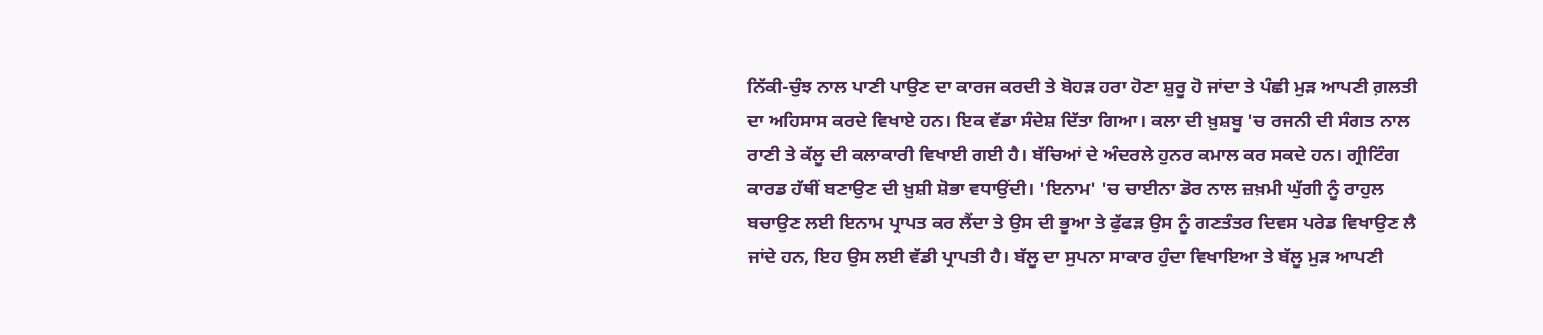ਨਿੱਕੀ-ਚੁੰਝ ਨਾਲ ਪਾਣੀ ਪਾਉਣ ਦਾ ਕਾਰਜ ਕਰਦੀ ਤੇ ਬੋਹੜ ਹਰਾ ਹੋਣਾ ਸ਼ੁਰੂ ਹੋ ਜਾਂਦਾ ਤੇ ਪੰਛੀ ਮੁੜ ਆਪਣੀ ਗ਼ਲਤੀ ਦਾ ਅਹਿਸਾਸ ਕਰਦੇ ਵਿਖਾਏ ਹਨ। ਇਕ ਵੱਡਾ ਸੰਦੇਸ਼ ਦਿੱਤਾ ਗਿਆ। ਕਲਾ ਦੀ ਖ਼ੁਸ਼ਬੂ 'ਚ ਰਜਨੀ ਦੀ ਸੰਗਤ ਨਾਲ ਰਾਣੀ ਤੇ ਕੱਲੂ ਦੀ ਕਲਾਕਾਰੀ ਵਿਖਾਈ ਗਈ ਹੈ। ਬੱਚਿਆਂ ਦੇ ਅੰਦਰਲੇ ਹੁਨਰ ਕਮਾਲ ਕਰ ਸਕਦੇ ਹਨ। ਗ੍ਰੀਟਿੰਗ ਕਾਰਡ ਹੱਥੀਂ ਬਣਾਉਣ ਦੀ ਖ਼ੁਸ਼ੀ ਸ਼ੋਭਾ ਵਧਾਉਂਦੀ। 'ਇਨਾਮ' 'ਚ ਚਾਈਨਾ ਡੋਰ ਨਾਲ ਜ਼ਖ਼ਮੀ ਘੁੱਗੀ ਨੂੰ ਰਾਹੁਲ ਬਚਾਉਣ ਲਈ ਇਨਾਮ ਪ੍ਰਾਪਤ ਕਰ ਲੈਂਦਾ ਤੇ ਉਸ ਦੀ ਭੂਆ ਤੇ ਫੁੱਫੜ ਉਸ ਨੂੰ ਗਣਤੰਤਰ ਦਿਵਸ ਪਰੇਡ ਵਿਖਾਉਣ ਲੈ ਜਾਂਦੇ ਹਨ, ਇਹ ਉਸ ਲਈ ਵੱਡੀ ਪ੍ਰਾਪਤੀ ਹੈ। ਬੱਲੂ ਦਾ ਸੁਪਨਾ ਸਾਕਾਰ ਹੁੰਦਾ ਵਿਖਾਇਆ ਤੇ ਬੱਲੂ ਮੁੜ ਆਪਣੀ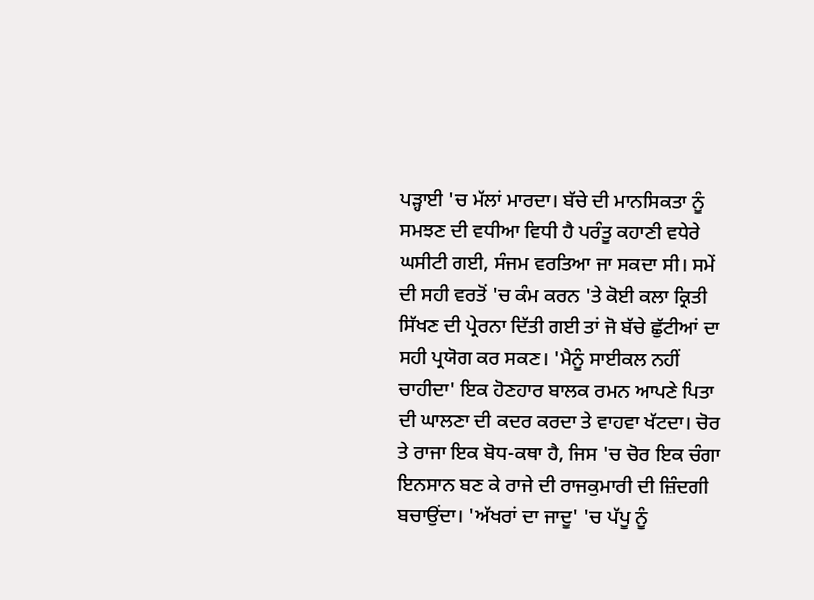ਪੜ੍ਹਾਈ 'ਚ ਮੱਲਾਂ ਮਾਰਦਾ। ਬੱਚੇ ਦੀ ਮਾਨਸਿਕਤਾ ਨੂੰ ਸਮਝਣ ਦੀ ਵਧੀਆ ਵਿਧੀ ਹੈ ਪਰੰਤੂ ਕਹਾਣੀ ਵਧੇਰੇ ਘਸੀਟੀ ਗਈ, ਸੰਜਮ ਵਰਤਿਆ ਜਾ ਸਕਦਾ ਸੀ। ਸਮੇਂ ਦੀ ਸਹੀ ਵਰਤੋਂ 'ਚ ਕੰਮ ਕਰਨ 'ਤੇ ਕੋਈ ਕਲਾ ਕ੍ਰਿਤੀ ਸਿੱਖਣ ਦੀ ਪ੍ਰੇਰਨਾ ਦਿੱਤੀ ਗਈ ਤਾਂ ਜੋ ਬੱਚੇ ਛੁੱਟੀਆਂ ਦਾ ਸਹੀ ਪ੍ਰਯੋਗ ਕਰ ਸਕਣ। 'ਮੈਨੂੰ ਸਾਈਕਲ ਨਹੀਂ ਚਾਹੀਦਾ' ਇਕ ਹੋਣਹਾਰ ਬਾਲਕ ਰਮਨ ਆਪਣੇ ਪਿਤਾ ਦੀ ਘਾਲਣਾ ਦੀ ਕਦਰ ਕਰਦਾ ਤੇ ਵਾਹਵਾ ਖੱਟਦਾ। ਚੋਰ ਤੇ ਰਾਜਾ ਇਕ ਬੋਧ-ਕਥਾ ਹੈ, ਜਿਸ 'ਚ ਚੋਰ ਇਕ ਚੰਗਾ ਇਨਸਾਨ ਬਣ ਕੇ ਰਾਜੇ ਦੀ ਰਾਜਕੁਮਾਰੀ ਦੀ ਜ਼ਿੰਦਗੀ ਬਚਾਉਂਦਾ। 'ਅੱਖਰਾਂ ਦਾ ਜਾਦੂ' 'ਚ ਪੱਪੂ ਨੂੰ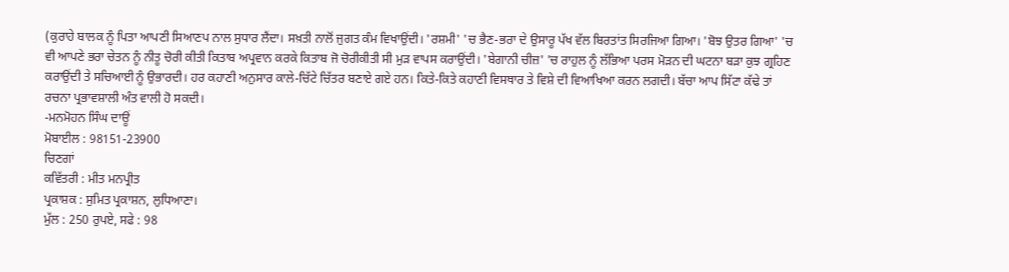(ਕੁਰਾਹੇ ਬਾਲਕ ਨੂੰ ਪਿਤਾ ਆਪਣੀ ਸਿਆਣਪ ਨਾਲ ਸੁਧਾਰ ਲੈਂਦਾ। ਸਖ਼ਤੀ ਨਾਲੋਂ ਜੁਗਤ ਕੰਮ ਵਿਖਾਉਂਦੀ। 'ਰਸ਼ਮੀ' 'ਚ ਭੈਣ-ਭਰਾ ਦੇ ਉਸਾਰੂ ਪੱਖ ਵੱਲ ਬਿਰਤਾਂਤ ਸਿਰਜਿਆ ਗਿਆ। 'ਬੋਝ ਉਤਰ ਗਿਆ' 'ਚ ਵੀ ਆਪਣੇ ਭਰਾ ਚੇਤਨ ਨੂੰ ਨੀਤੂ ਚੋਰੀ ਕੀਤੀ ਕਿਤਾਬ ਅਪ੍ਰਵਾਨ ਕਰਕੇ ਕਿਤਾਬ ਜੋ ਚੋਰੀਕੀਤੀ ਸੀ ਮੁੜ ਵਾਪਸ ਕਰਾਉਂਦੀ। 'ਬੇਗਾਨੀ ਚੀਜ਼' 'ਚ ਰਾਹੁਲ ਨੂੰ ਲੱਭਿਆ ਪਰਸ ਮੋੜਨ ਦੀ ਘਟਨਾ ਬੜਾ ਕੁਝ ਗ੍ਰਹਿਣ ਕਰਾਉਂਦੀ ਤੇ ਸਚਿਆਈ ਨੂੰ ਉਭਾਰਦੀ। ਹਰ ਕਹਾਣੀ ਅਨੁਸਾਰ ਕਾਲੇ-ਚਿੱਟੇ ਚਿੱਤਰ ਬਣਾਏ ਗਏ ਹਨ। ਕਿਤੇ-ਕਿਤੇ ਕਹਾਣੀ ਵਿਸਥਾਰ ਤੇ ਵਿਸ਼ੇ ਦੀ ਵਿਆਖਿਆ ਕਰਨ ਲਗਦੀ। ਬੱਚਾ ਆਪ ਸਿੱਟਾ ਕੱਢੇ ਤਾਂ ਰਚਨਾ ਪ੍ਰਭਾਵਸ਼ਾਲੀ ਅੰਤ ਵਾਲੀ ਹੋ ਸਕਦੀ।
-ਮਨਮੋਹਨ ਸਿੰਘ ਦਾਊਂ
ਮੋਬਾਈਲ : 98151-23900
ਚਿਣਗਾਂ
ਕਵਿੱਤਰੀ : ਮੀਤ ਮਨਪ੍ਰੀਤ
ਪ੍ਰਕਾਸ਼ਕ : ਸੁਮਿਤ ਪ੍ਰਕਾਸ਼ਨ, ਲੁਧਿਆਣਾ।
ਮੁੱਲ : 250 ਰੁਪਏ, ਸਫੇ : 98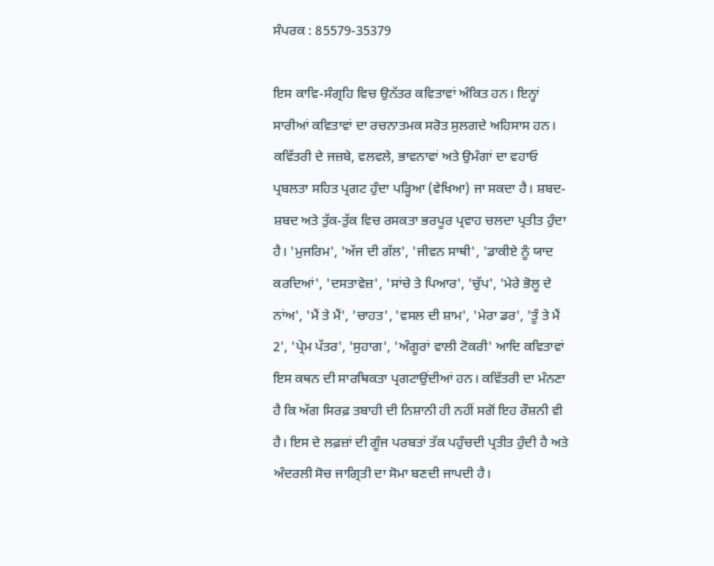ਸੰਪਰਕ : 85579-35379

ਇਸ ਕਾਵਿ-ਸੰਗ੍ਰਹਿ ਵਿਚ ਉਨੱਤਰ ਕਵਿਤਾਵਾਂ ਅੰਕਿਤ ਹਨ। ਇਨ੍ਹਾਂ ਸਾਰੀਆਂ ਕਵਿਤਾਵਾਂ ਦਾ ਰਚਨਾਤਮਕ ਸਰੋਤ ਸੁਲਗਦੇ ਅਹਿਸਾਸ ਹਨ। ਕਵਿੱਤਰੀ ਦੇ ਜਜ਼ਬੇ, ਵਲਵਲੇ, ਭਾਵਨਾਵਾਂ ਅਤੇ ਉਮੰਗਾਂ ਦਾ ਵਹਾਓ ਪ੍ਰਬਲਤਾ ਸਹਿਤ ਪ੍ਰਗਟ ਹੁੰਦਾ ਪੜ੍ਹਿਆ (ਵੇਖਿਆ) ਜਾ ਸਕਦਾ ਹੈ। ਸ਼ਬਦ-ਸ਼ਬਦ ਅਤੇ ਤੁੱਕ-ਤੁੱਕ ਵਿਚ ਰਸਕਤਾ ਭਰਪੂਰ ਪ੍ਰਵਾਹ ਚਲਦਾ ਪ੍ਰਤੀਤ ਹੁੰਦਾ ਹੈ। 'ਮੁਜਰਿਮ', 'ਅੱਜ ਦੀ ਗੱਲ', 'ਜੀਵਨ ਸਾਥੀ', 'ਡਾਕੀਏ ਨੂੰ ਯਾਦ ਕਰਦਿਆਂ', 'ਦਸਤਾਵੇਜ਼', 'ਸਾਂਚੇ ਤੇ ਪਿਆਰ', 'ਚੁੱਪ', 'ਮੇਰੇ ਭੋਲੂ ਦੇ ਨਾਂਅ', 'ਮੈਂ ਤੇ ਮੈਂ', 'ਚਾਹਤ', 'ਵਸਲ ਦੀ ਸ਼ਾਮ', 'ਮੇਰਾ ਡਰ', 'ਤੂੰ ਤੇ ਮੈਂ 2', 'ਪ੍ਰੇਮ ਪੱਤਰ', 'ਸੁਹਾਗ', 'ਅੰਗੂਰਾਂ ਵਾਲੀ ਟੋਕਰੀ' ਆਦਿ ਕਵਿਤਾਵਾਂ ਇਸ ਕਥਨ ਦੀ ਸਾਰਥਿਕਤਾ ਪ੍ਰਗਟਾਉਂਦੀਆਂ ਹਨ। ਕਵਿੱਤਰੀ ਦਾ ਮੰਨਣਾ ਹੈ ਕਿ ਅੱਗ ਸਿਰਫ਼ ਤਬਾਹੀ ਦੀ ਨਿਸ਼ਾਨੀ ਹੀ ਨਹੀਂ ਸਗੋਂ ਇਹ ਰੌਸ਼ਨੀ ਵੀ ਹੈ। ਇਸ ਦੇ ਲਫ਼ਜ਼ਾਂ ਦੀ ਗੂੰਜ ਪਰਬਤਾਂ ਤੱਕ ਪਹੁੰਚਦੀ ਪ੍ਰਤੀਤ ਹੁੰਦੀ ਹੈ ਅਤੇ ਅੰਦਰਲੀ ਸੋਚ ਜਾਗ੍ਰਿਤੀ ਦਾ ਸੋਮਾ ਬਣਦੀ ਜਾਪਦੀ ਹੈ।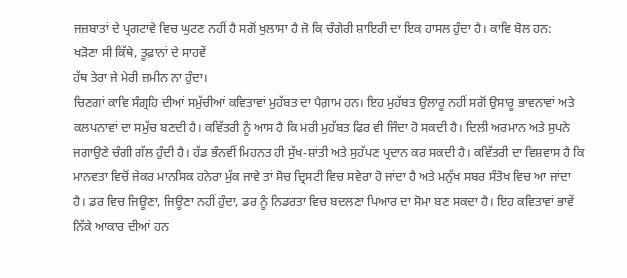ਜਜ਼ਬਾਤਾਂ ਦੇ ਪ੍ਰਗਟਾਵੇ ਵਿਚ ਘੁਟਣ ਨਹੀਂ ਹੈ ਸਗੋਂ ਖੁਲਾਸਾ ਹੈ ਜੋ ਕਿ ਚੰਗੇਰੀ ਸ਼ਾਇਰੀ ਦਾ ਇਕ ਹਾਸਲ ਹੁੰਦਾ ਹੈ। ਕਾਵਿ ਬੋਲ ਹਨ:
ਖੜੋਣਾ ਸੀ ਕਿੱਥੇ, ਤੂਫ਼ਾਨਾਂ ਦੇ ਸਾਹਵੇਂ
ਹੱਥ ਤੇਰਾ ਜੇ ਮੇਰੀ ਜ਼ਮੀਨ ਨਾ ਹੁੰਦਾ।
ਚਿਣਗਾਂ ਕਾਵਿ ਸੰਗ੍ਰਹਿ ਦੀਆਂ ਸਮੁੱਚੀਆਂ ਕਵਿਤਾਵਾਂ ਮੁਹੱਬਤ ਦਾ ਪੈਗ਼ਾਮ ਹਨ। ਇਹ ਮੁਹੱਬਤ ਉਲਾਰੂ ਨਹੀਂ ਸਗੋਂ ਉਸਾਰੂ ਭਾਵਨਾਵਾਂ ਅਤੇ ਕਲਪਨਾਵਾਂ ਦਾ ਸਮੁੱਚ ਬਣਦੀ ਹੈ। ਕਵਿੱਤਰੀ ਨੂੰ ਆਸ ਹੈ ਕਿ ਮਰੀ ਮੁਹੱਬਤ ਫਿਰ ਵੀ ਜਿੰਦਾ ਹੋ ਸਕਦੀ ਹੈ। ਦਿਲੀ ਅਰਮਾਨ ਅਤੇ ਸੁਪਨੇ ਜਗਾਉਣੇ ਚੰਗੀ ਗੱਲ ਹੁੰਦੀ ਹੈ। ਹੱਡ ਭੰਨਵੀਂ ਮਿਹਨਤ ਹੀ ਸੁੱਖ-ਸ਼ਾਂਤੀ ਅਤੇ ਸੁਹੱਪਣ ਪ੍ਰਦਾਨ ਕਰ ਸਕਦੀ ਹੈ। ਕਵਿੱਤਰੀ ਦਾ ਵਿਸ਼ਵਾਸ ਹੈ ਕਿ ਮਾਨਵਤਾ ਵਿਚੋਂ ਜੇਕਰ ਮਾਨਸਿਕ ਹਨੇਰਾ ਮੁੱਕ ਜਾਵੇ ਤਾਂ ਸੋਚ ਦ੍ਰਿਸਟੀ ਵਿਚ ਸਵੇਰਾ ਹੋ ਜਾਂਦਾ ਹੈ ਅਤੇ ਮਨੁੱਖ ਸਬਰ ਸੰਤੋਖ ਵਿਚ ਆ ਜਾਂਦਾ ਹੈ। ਡਰ ਵਿਚ ਜਿਊਣਾ, ਜਿਊਣਾ ਨਹੀਂ ਹੁੰਦਾ, ਡਰ ਨੂੰ ਨਿਡਰਤਾ ਵਿਚ ਬਦਲਣਾ ਪਿਆਰ ਦਾ ਸੋਮਾ ਬਣ ਸਕਦਾ ਹੈ। ਇਹ ਕਵਿਤਾਵਾਂ ਭਾਵੇਂ ਨਿੱਕੇ ਆਕਾਰ ਦੀਆਂ ਹਨ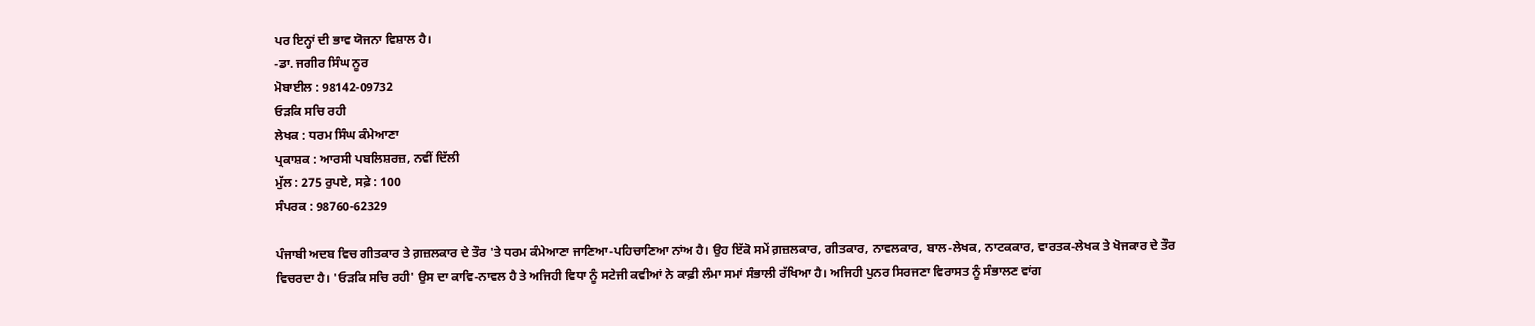ਪਰ ਇਨ੍ਹਾਂ ਦੀ ਭਾਵ ਯੋਜਨਾ ਵਿਸ਼ਾਲ ਹੈ।
-ਡਾ. ਜਗੀਰ ਸਿੰਘ ਨੂਰ
ਮੋਬਾਈਲ : 98142-09732
ਓੜਕਿ ਸਚਿ ਰਹੀ
ਲੇਖਕ : ਧਰਮ ਸਿੰਘ ਕੰਮੇਆਣਾ
ਪ੍ਰਕਾਸ਼ਕ : ਆਰਸੀ ਪਬਲਿਸ਼ਰਜ਼, ਨਵੀਂ ਦਿੱਲੀ
ਮੁੱਲ : 275 ਰੁਪਏ, ਸਫ਼ੇ : 100
ਸੰਪਰਕ : 98760-62329

ਪੰਜਾਬੀ ਅਦਬ ਵਿਚ ਗੀਤਕਾਰ ਤੇ ਗ਼ਜ਼ਲਕਾਰ ਦੇ ਤੌਰ 'ਤੇ ਧਰਮ ਕੰਮੇਆਣਾ ਜਾਣਿਆ-ਪਹਿਚਾਣਿਆ ਨਾਂਅ ਹੈ। ਉਹ ਇੱਕੋ ਸਮੇਂ ਗ਼ਜ਼ਲਕਾਰ, ਗੀਤਕਾਰ, ਨਾਵਲਕਾਰ, ਬਾਲ-ਲੇਖਕ, ਨਾਟਕਕਾਰ, ਵਾਰਤਕ-ਲੇਖਕ ਤੇ ਖੋਜਕਾਰ ਦੇ ਤੌਰ ਵਿਚਰਦਾ ਹੈ। 'ਓੜਕਿ ਸਚਿ ਰਹੀ' ਉਸ ਦਾ ਕਾਵਿ-ਨਾਵਲ ਹੈ ਤੇ ਅਜਿਹੀ ਵਿਧਾ ਨੂੰ ਸਟੇਜੀ ਕਵੀਆਂ ਨੇ ਕਾਫ਼ੀ ਲੰਮਾ ਸਮਾਂ ਸੰਭਾਲੀ ਰੱਖਿਆ ਹੈ। ਅਜਿਹੀ ਪੁਨਰ ਸਿਰਜਣਾ ਵਿਰਾਸਤ ਨੂੰ ਸੰਭਾਲਣ ਵਾਂਗ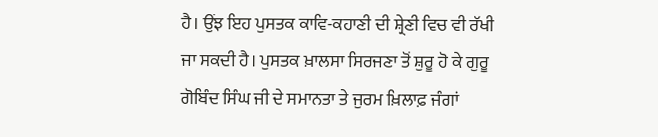ਹੈ। ਉਂਝ ਇਹ ਪੁਸਤਕ ਕਾਵਿ-ਕਹਾਣੀ ਦੀ ਸ਼੍ਰੇਣੀ ਵਿਚ ਵੀ ਰੱਖੀ ਜਾ ਸਕਦੀ ਹੈ। ਪੁਸਤਕ ਖ਼ਾਲਸਾ ਸਿਰਜਣਾ ਤੋਂ ਸ਼ੁਰੂ ਹੋ ਕੇ ਗੁਰੂ ਗੋਬਿੰਦ ਸਿੰਘ ਜੀ ਦੇ ਸਮਾਨਤਾ ਤੇ ਜੁਰਮ ਖ਼ਿਲਾਫ਼ ਜੰਗਾਂ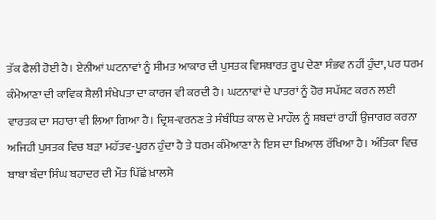ਤੱਕ ਫੈਲੀ ਹੋਈ ਹੈ। ਏਨੀਆਂ ਘਟਨਾਵਾਂ ਨੂੰ ਸੀਮਤ ਆਕਾਰ ਦੀ ਪੁਸਤਕ ਵਿਸਥਾਰਤ ਰੂਪ ਦੇਣਾ ਸੰਭਵ ਨਹੀਂ ਹੁੰਦਾ, ਪਰ ਧਰਮ ਕੰਮੇਆਣਾ ਦੀ ਕਾਵਿਕ ਸ਼ੈਲੀ ਸੰਖੇਪਤਾ ਦਾ ਕਾਰਜ ਵੀ ਕਰਦੀ ਹੈ। ਘਟਨਾਵਾਂ ਦੇ ਪਾਤਰਾਂ ਨੂੰ ਹੋਰ ਸਪੱਸ਼ਟ ਕਰਨ ਲਈ ਵਾਰਤਕ ਦਾ ਸਹਾਰਾ ਵੀ ਲਿਆ ਗਿਆ ਹੈ। ਦ੍ਰਿਸ਼-ਵਰਨਣ ਤੇ ਸੰਬੰਧਿਤ ਕਾਲ ਦੇ ਮਾਹੌਲ ਨੂੰ ਸ਼ਬਦਾਂ ਰਾਹੀਂ ਉਜਾਗਰ ਕਰਨਾ ਅਜਿਹੀ ਪੁਸਤਕ ਵਿਚ ਬੜਾ ਮਹੱਤਵ-ਪੂਰਨ ਹੁੰਦਾ ਹੈ ਤੇ ਧਰਮ ਕੰਮੇਆਣਾ ਨੇ ਇਸ ਦਾ ਖ਼ਿਆਲ ਰੱਖਿਆ ਹੈ। ਅੰਤਿਕਾ ਵਿਚ ਬਾਬਾ ਬੰਦਾ ਸਿੰਘ ਬਹਾਦਰ ਦੀ ਮੌਤ ਪਿੱਛੋਂ ਖ਼ਾਲਸੇ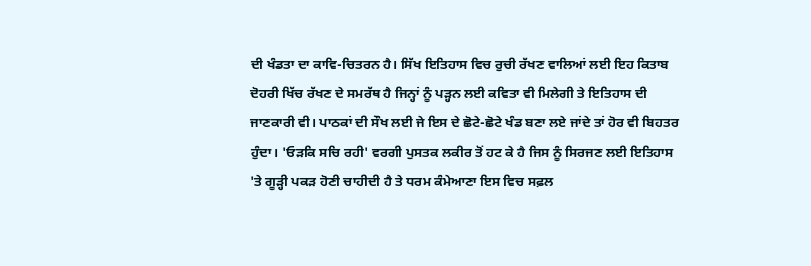ਦੀ ਖੰਡਤਾ ਦਾ ਕਾਵਿ-ਚਿਤਰਨ ਹੈ। ਸਿੱਖ ਇਤਿਹਾਸ ਵਿਚ ਰੁਚੀ ਰੱਖਣ ਵਾਲਿਆਂ ਲਈ ਇਹ ਕਿਤਾਬ ਦੋਹਰੀ ਖਿੱਚ ਰੱਖਣ ਦੇ ਸਮਰੱਥ ਹੈ ਜਿਨ੍ਹਾਂ ਨੂੰ ਪੜ੍ਹਨ ਲਈ ਕਵਿਤਾ ਵੀ ਮਿਲੇਗੀ ਤੇ ਇਤਿਹਾਸ ਦੀ ਜਾਣਕਾਰੀ ਵੀ। ਪਾਠਕਾਂ ਦੀ ਸੌਖ ਲਈ ਜੇ ਇਸ ਦੇ ਛੋਟੇ-ਛੋਟੇ ਖੰਡ ਬਣਾ ਲਏ ਜਾਂਦੇ ਤਾਂ ਹੋਰ ਵੀ ਬਿਹਤਰ ਹੁੰਦਾ। 'ਓੜਕਿ ਸਚਿ ਰਹੀ' ਵਰਗੀ ਪੁਸਤਕ ਲਕੀਰ ਤੋਂ ਹਟ ਕੇ ਹੈ ਜਿਸ ਨੂੰ ਸਿਰਜਣ ਲਈ ਇਤਿਹਾਸ 'ਤੇ ਗੂੜ੍ਹੀ ਪਕੜ ਹੋਣੀ ਚਾਹੀਦੀ ਹੈ ਤੇ ਧਰਮ ਕੰਮੇਆਣਾ ਇਸ ਵਿਚ ਸਫ਼ਲ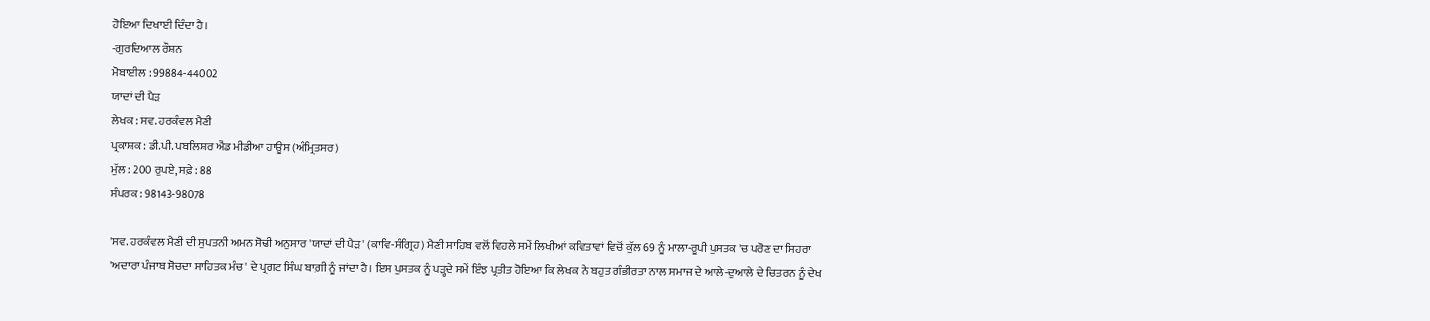ਹੋਇਆ ਦਿਖਾਈ ਦਿੰਦਾ ਹੈ।
-ਗੁਰਦਿਆਲ ਰੌਸ਼ਨ
ਮੋਬਾਈਲ : 99884-44002
ਯਾਦਾਂ ਦੀ ਪੈੜ
ਲੇਖਕ : ਸਵ. ਹਰਕੰਵਲ ਮੈਣੀ
ਪ੍ਰਕਾਸ਼ਕ : ਡੀ.ਪੀ. ਪਬਲਿਸ਼ਰ ਐਂਡ ਮੀਡੀਆ ਹਾਊਸ (ਅੰਮ੍ਰਿਤਸਰ)
ਮੁੱਲ : 200 ਰੁਪਏ, ਸਫ਼ੇ : 88
ਸੰਪਰਕ : 98143-98078

'ਸਵ. ਹਰਕੰਵਲ ਮੈਣੀ ਦੀ ਸੁਪਤਨੀ ਅਮਨ ਸੋਢੀ ਅਨੁਸਾਰ 'ਯਾਦਾਂ ਦੀ ਪੈੜ' (ਕਾਵਿ-ਸੰਗ੍ਰਿਹ) ਮੈਣੀ ਸਾਹਿਬ ਵਲੋਂ ਵਿਹਲੇ ਸਮੇਂ ਲਿਖੀਆਂ ਕਵਿਤਾਵਾਂ ਵਿਚੋਂ ਕੁੱਲ 69 ਨੂੰ ਮਾਲਾ-ਰੂਪੀ ਪੁਸਤਕ 'ਚ ਪਰੋਣ ਦਾ ਸਿਹਰਾ 'ਅਦਾਰਾ ਪੰਜਾਬ ਸੋਚਦਾ ਸਾਹਿਤਕ ਮੰਚ' ਦੇ ਪ੍ਰਗਟ ਸਿੰਘ ਬਾਗ਼ੀ ਨੂੰ ਜਾਂਦਾ ਹੈ। ਇਸ ਪੁਸਤਕ ਨੂੰ ਪੜ੍ਹਦੇ ਸਮੇਂ ਇੰਝ ਪ੍ਰਤੀਤ ਹੋਇਆ ਕਿ ਲੇਖਕ ਨੇ ਬਹੁਤ ਗੰਭੀਰਤਾ ਨਾਲ ਸਮਾਜ ਦੇ ਆਲੇ-ਦੁਆਲੇ ਦੇ ਚਿਤਰਨ ਨੂੰ ਦੇਖ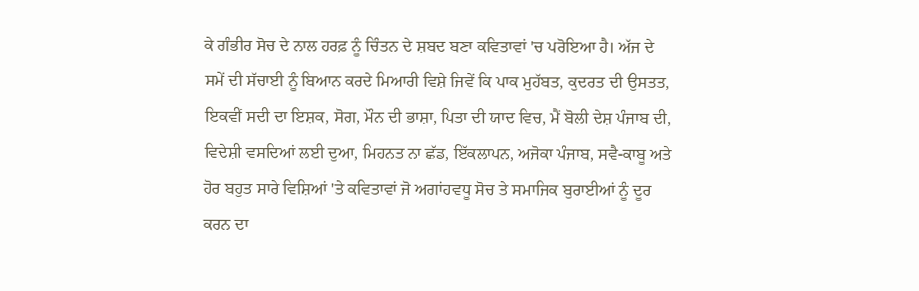ਕੇ ਗੰਭੀਰ ਸੋਚ ਦੇ ਨਾਲ ਹਰਫ਼ ਨੂੰ ਚਿੰਤਨ ਦੇ ਸ਼ਬਦ ਬਣਾ ਕਵਿਤਾਵਾਂ 'ਚ ਪਰੋਇਆ ਹੈ। ਅੱਜ ਦੇ ਸਮੇਂ ਦੀ ਸੱਚਾਈ ਨੂੰ ਬਿਆਨ ਕਰਦੇ ਮਿਆਰੀ ਵਿਸ਼ੇ ਜਿਵੇਂ ਕਿ ਪਾਕ ਮੁਹੱਬਤ, ਕੁਦਰਤ ਦੀ ਉਸਤਤ, ਇਕਵੀਂ ਸਦੀ ਦਾ ਇਸ਼ਕ, ਸੋਗ, ਮੌਨ ਦੀ ਭਾਸ਼ਾ, ਪਿਤਾ ਦੀ ਯਾਦ ਵਿਚ, ਮੈਂ ਬੋਲੀ ਦੇਸ਼ ਪੰਜਾਬ ਦੀ, ਵਿਦੇਸ਼ੀ ਵਸਦਿਆਂ ਲਈ ਦੁਆ, ਮਿਹਨਤ ਨਾ ਛੱਡ, ਇੱਕਲਾਪਨ, ਅਜੋਕਾ ਪੰਜਾਬ, ਸਵੈ-ਕਾਬੂ ਅਤੇ ਹੋਰ ਬਹੁਤ ਸਾਰੇ ਵਿਸ਼ਿਆਂ 'ਤੇ ਕਵਿਤਾਵਾਂ ਜੋ ਅਗਾਂਹਵਧੂ ਸੋਚ ਤੇ ਸਮਾਜਿਕ ਬੁਰਾਈਆਂ ਨੂੰ ਦੂਰ ਕਰਨ ਦਾ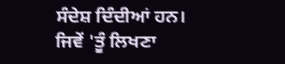ਸੰਦੇਸ਼ ਦਿੰਦੀਆਂ ਹਨ।
ਜਿਵੇਂ 'ਤੂੰ ਲਿਖਣਾ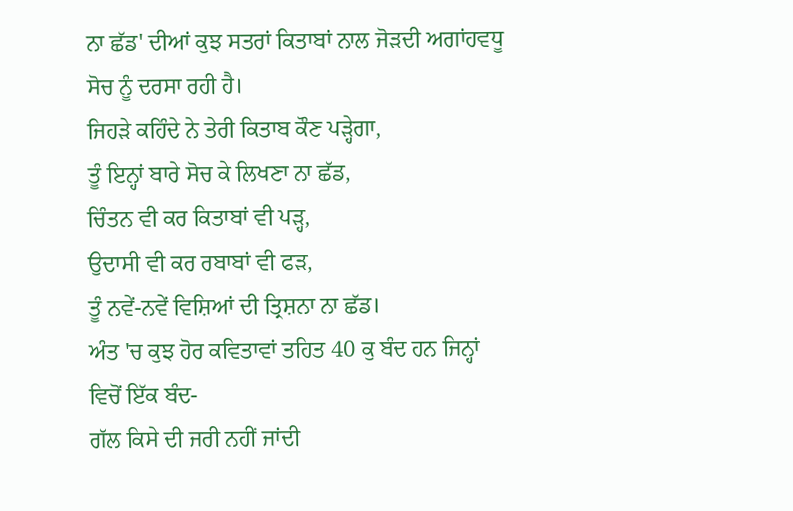ਨਾ ਛੱਡ' ਦੀਆਂ ਕੁਝ ਸਤਰਾਂ ਕਿਤਾਬਾਂ ਨਾਲ ਜੋੜਦੀ ਅਗਾਂਹਵਧੂ ਸੋਚ ਨੂੰ ਦਰਸਾ ਰਹੀ ਹੈ।
ਜਿਹੜੇ ਕਹਿੰਦੇ ਨੇ ਤੇਰੀ ਕਿਤਾਬ ਕੌਣ ਪੜ੍ਹੇਗਾ,
ਤੂੰ ਇਨ੍ਹਾਂ ਬਾਰੇ ਸੋਚ ਕੇ ਲਿਖਣਾ ਨਾ ਛੱਡ,
ਚਿੰਤਨ ਵੀ ਕਰ ਕਿਤਾਬਾਂ ਵੀ ਪੜ੍ਹ,
ਉਦਾਸੀ ਵੀ ਕਰ ਰਬਾਬਾਂ ਵੀ ਫੜ,
ਤੂੰ ਨਵੇਂ-ਨਵੇਂ ਵਿਸ਼ਿਆਂ ਦੀ ਤ੍ਰਿਸ਼ਨਾ ਨਾ ਛੱਡ।
ਅੰਤ 'ਚ ਕੁਝ ਹੋਰ ਕਵਿਤਾਵਾਂ ਤਹਿਤ 40 ਕੁ ਬੰਦ ਹਨ ਜਿਨ੍ਹਾਂ ਵਿਚੋਂ ਇੱਕ ਬੰਦ-
ਗੱਲ ਕਿਸੇ ਦੀ ਜਰੀ ਨਹੀਂ ਜਾਂਦੀ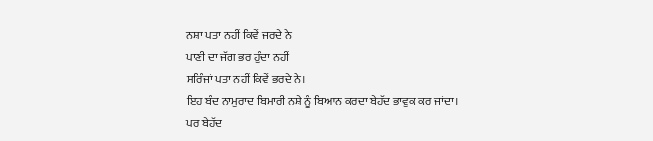ਨਸ਼ਾ ਪਤਾ ਨਹੀਂ ਕਿਵੇਂ ਜਰਦੇ ਨੇ
ਪਾਣੀ ਦਾ ਜੱਗ ਭਰ ਹੁੰਦਾ ਨਹੀਂ
ਸਰਿੰਜਾਂ ਪਤਾ ਨਹੀਂ ਕਿਵੇਂ ਭਰਦੇ ਨੇ।
ਇਹ ਬੰਦ ਨਾਮੁਰਾਦ ਬਿਮਾਰੀ ਨਸ਼ੇ ਨੂੰ ਬਿਆਨ ਕਰਦਾ ਬੇਹੱਦ ਭਾਵੁਕ ਕਰ ਜਾਂਦਾ।
ਪਰ ਬੇਹੱਦ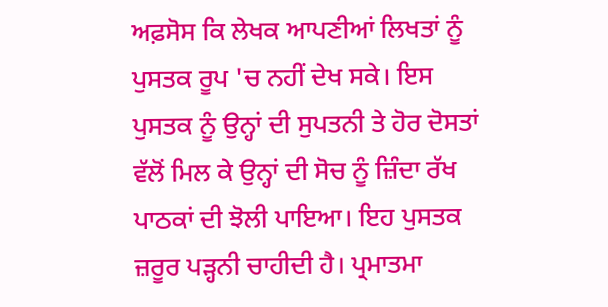ਅਫ਼ਸੋਸ ਕਿ ਲੇਖਕ ਆਪਣੀਆਂ ਲਿਖਤਾਂ ਨੂੰ ਪੁਸਤਕ ਰੂਪ 'ਚ ਨਹੀਂ ਦੇਖ ਸਕੇ। ਇਸ ਪੁਸਤਕ ਨੂੰ ਉਨ੍ਹਾਂ ਦੀ ਸੁਪਤਨੀ ਤੇ ਹੋਰ ਦੋਸਤਾਂ ਵੱਲੋਂ ਮਿਲ ਕੇ ਉਨ੍ਹਾਂ ਦੀ ਸੋਚ ਨੂੰ ਜ਼ਿੰਦਾ ਰੱਖ ਪਾਠਕਾਂ ਦੀ ਝੋਲੀ ਪਾਇਆ। ਇਹ ਪੁਸਤਕ ਜ਼ਰੂਰ ਪੜ੍ਹਨੀ ਚਾਹੀਦੀ ਹੈ। ਪ੍ਰਮਾਤਮਾ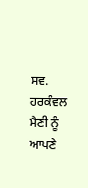ਸਵ. ਹਰਕੰਵਲ ਮੈਣੀ ਨੂੰ ਆਪਣੇ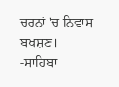ਚਰਨਾਂ 'ਚ ਨਿਵਾਸ ਬਖਸ਼ਣ।
-ਸਾਹਿਬਾ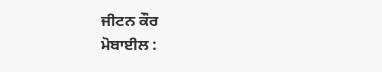ਜੀਟਨ ਕੌਰ
ਮੋਬਾਈਲ :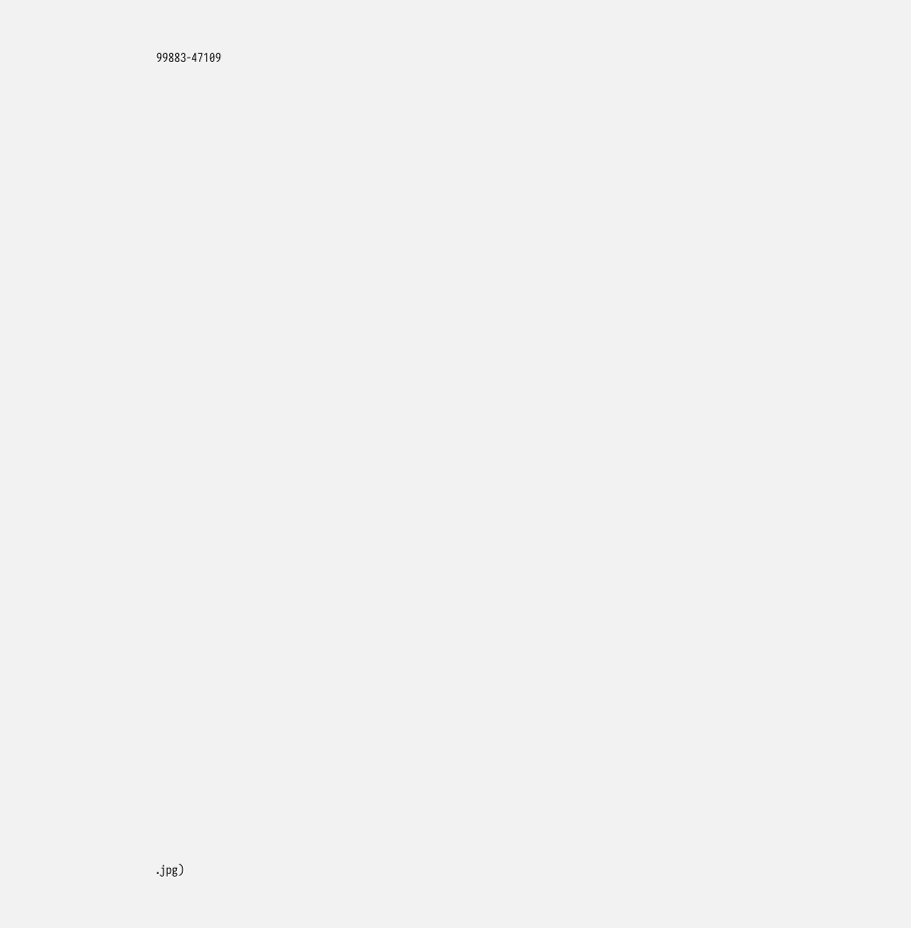99883-47109


































.jpg)